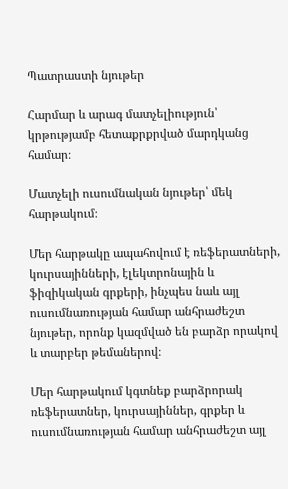Պատրաստի նյութեր

Հարմար և արագ մատչելիություն՝ կրթությամբ հետաքրքրված մարդկանց համար։

Մատչելի ուսումնական նյութեր՝ մեկ հարթակում։

Մեր հարթակը ապահովում է ռեֆերատների, կուրսայինների, էլեկտրոնային և ֆիզիկական գրքերի, ինչպես նաև այլ ուսումնառության համար անհրաժեշտ նյութեր, որոնք կազմված են բարձր որակով և տարբեր թեմաներով։

Մեր հարթակում կգտնեք բարձրորակ ռեֆերատներ, կուրսայիններ, գրքեր և ուսումնառության համար անհրաժեշտ այլ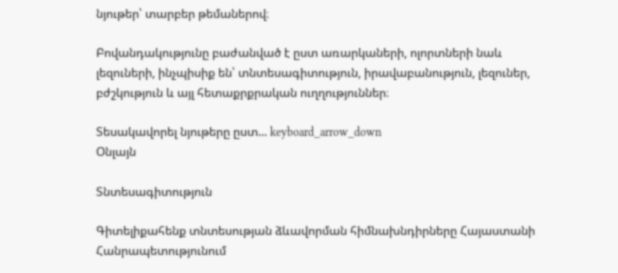նյութեր՝ տարբեր թեմաներով։

Բովանդակությունը բաժանված է ըստ առարկաների, ոլորտների նաև լեզուների, ինչպիսիք են՝ տնտեսագիտություն, իրավաբանություն, լեզուներ, բժշկություն և այլ հետաքրքրական ուղղություններ։

Տեսակավորել նյութերը ըստ... keyboard_arrow_down
Օնլայն

Տնտեսագիտություն

Գիտելիքահենք տնտեսության ձևավորման հիմնախնդիրները Հայաստանի Հանրապետությունում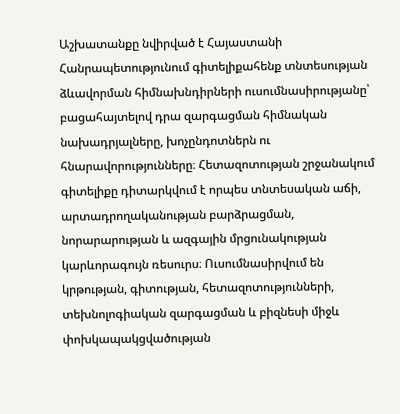Աշխատանքը նվիրված է Հայաստանի Հանրապետությունում գիտելիքահենք տնտեսության ձևավորման հիմնախնդիրների ուսումնասիրությանը՝ բացահայտելով դրա զարգացման հիմնական նախադրյալները, խոչընդոտներն ու հնարավորությունները։ Հետազոտության շրջանակում գիտելիքը դիտարկվում է որպես տնտեսական աճի, արտադրողականության բարձրացման, նորարարության և ազգային մրցունակության կարևորագույն ռեսուրս։ Ուսումնասիրվում են կրթության, գիտության, հետազոտությունների, տեխնոլոգիական զարգացման և բիզնեսի միջև փոխկապակցվածության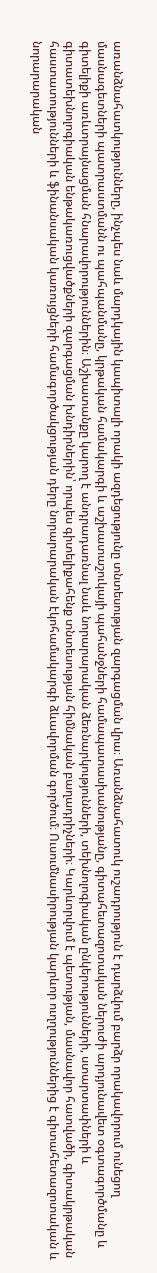առանձնահատկությունները, ինչպես նաև մարդկային կապիտալի որակի ազդեցությունը տնտեսության զարգացման վրա։ Առանձնահատուկ ուշադրություն է դարձվում բարձր որակավորում ունեցող մասնագետների պատրաստմանն ու պահպանմանը, կրթական համակարգի և աշխատաշուկայի պահանջների համապատասխանությանը, գիտահետազոտական ներուժի արդյունավետ օգտագործմանը և գիտելիքի առևտրայնացման հնարավորություններին։ Աշխատանքը կարող է անդրադառնալ նաև նորարարական ձեռնարկությունների, տեխնոլոգիական ընկերությունների, ստարտափների և գիտատեխնոլոգիական ենթակառուցվածքների զարգացման խնդիրներին՝ որպես գիտելիքահենք տնտեսության հիմնական բաղադրիչների։ Կարևորվում է պետության, մասնավոր հատվածի, գիտակրթական հաստատությունների և ֆինանսական կառույցների համագործակցության դերը նորարարական էկոհամակարգի ձևավորման գործում։ Ուսումնասիրության կարևոր ուղղություններից է գիտահետազոտական և նորարարական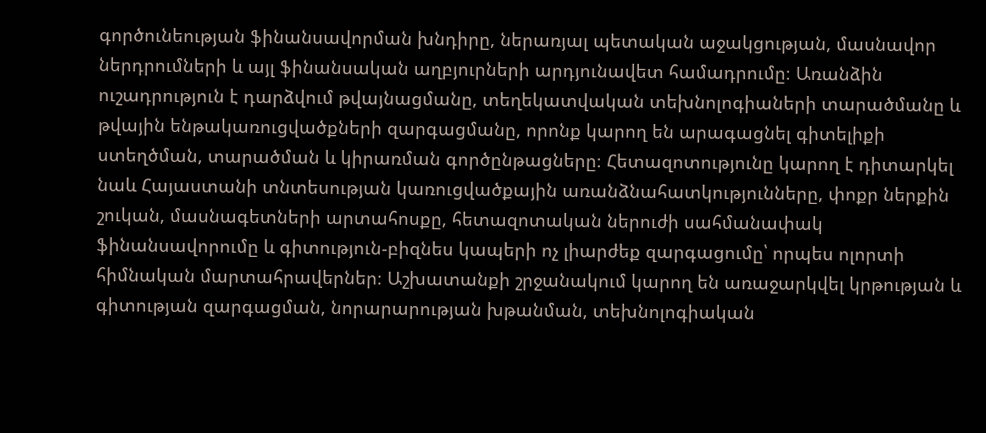գործունեության ֆինանսավորման խնդիրը, ներառյալ պետական աջակցության, մասնավոր ներդրումների և այլ ֆինանսական աղբյուրների արդյունավետ համադրումը։ Առանձին ուշադրություն է դարձվում թվայնացմանը, տեղեկատվական տեխնոլոգիաների տարածմանը և թվային ենթակառուցվածքների զարգացմանը, որոնք կարող են արագացնել գիտելիքի ստեղծման, տարածման և կիրառման գործընթացները։ Հետազոտությունը կարող է դիտարկել նաև Հայաստանի տնտեսության կառուցվածքային առանձնահատկությունները, փոքր ներքին շուկան, մասնագետների արտահոսքը, հետազոտական ներուժի սահմանափակ ֆինանսավորումը և գիտություն-բիզնես կապերի ոչ լիարժեք զարգացումը՝ որպես ոլորտի հիմնական մարտահրավերներ։ Աշխատանքի շրջանակում կարող են առաջարկվել կրթության և գիտության զարգացման, նորարարության խթանման, տեխնոլոգիական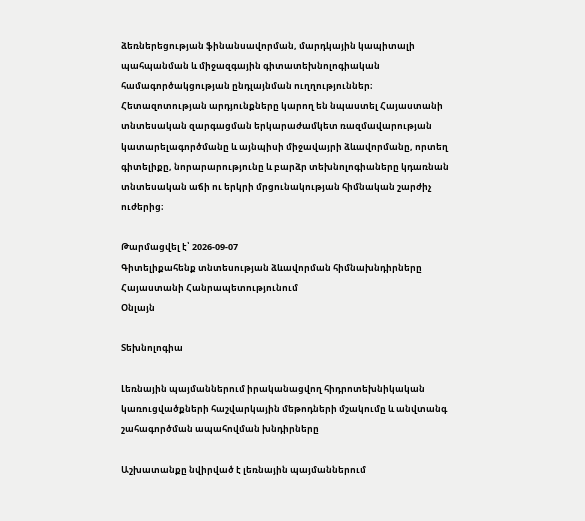ձեռներեցության ֆինանսավորման, մարդկային կապիտալի պահպանման և միջազգային գիտատեխնոլոգիական համագործակցության ընդլայնման ուղղություններ։ Հետազոտության արդյունքները կարող են նպաստել Հայաստանի տնտեսական զարգացման երկարաժամկետ ռազմավարության կատարելագործմանը և այնպիսի միջավայրի ձևավորմանը, որտեղ գիտելիքը, նորարարությունը և բարձր տեխնոլոգիաները կդառնան տնտեսական աճի ու երկրի մրցունակության հիմնական շարժիչ ուժերից։

Թարմացվել է՝ 2026-09-07
Գիտելիքահենք տնտեսության ձևավորման հիմնախնդիրները Հայաստանի Հանրապետությունում
Օնլայն

Տեխնոլոգիա

Լեռնային պայմաններում իրականացվող հիդրոտեխնիկական կառուցվածքների հաշվարկային մեթոդների մշակումը և անվտանգ շահագործման ապահովման խնդիրները

Աշխատանքը նվիրված է լեռնային պայմաններում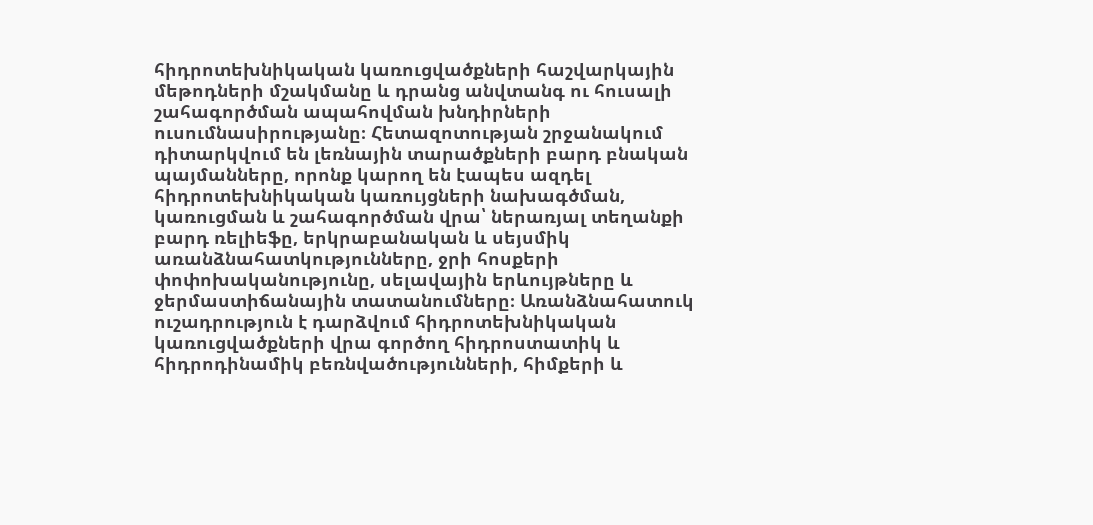հիդրոտեխնիկական կառուցվածքների հաշվարկային մեթոդների մշակմանը և դրանց անվտանգ ու հուսալի շահագործման ապահովման խնդիրների ուսումնասիրությանը։ Հետազոտության շրջանակում դիտարկվում են լեռնային տարածքների բարդ բնական պայմանները, որոնք կարող են էապես ազդել հիդրոտեխնիկական կառույցների նախագծման, կառուցման և շահագործման վրա՝ ներառյալ տեղանքի բարդ ռելիեֆը, երկրաբանական և սեյսմիկ առանձնահատկությունները, ջրի հոսքերի փոփոխականությունը, սելավային երևույթները և ջերմաստիճանային տատանումները։ Առանձնահատուկ ուշադրություն է դարձվում հիդրոտեխնիկական կառուցվածքների վրա գործող հիդրոստատիկ և հիդրոդինամիկ բեռնվածությունների, հիմքերի և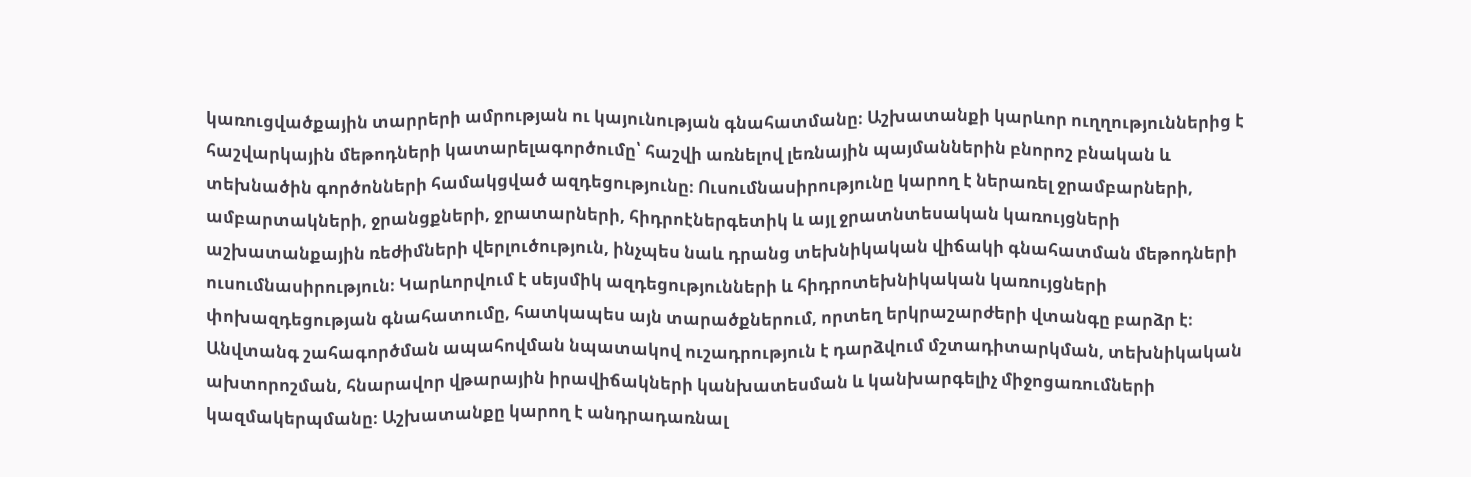կառուցվածքային տարրերի ամրության ու կայունության գնահատմանը։ Աշխատանքի կարևոր ուղղություններից է հաշվարկային մեթոդների կատարելագործումը՝ հաշվի առնելով լեռնային պայմաններին բնորոշ բնական և տեխնածին գործոնների համակցված ազդեցությունը։ Ուսումնասիրությունը կարող է ներառել ջրամբարների, ամբարտակների, ջրանցքների, ջրատարների, հիդրոէներգետիկ և այլ ջրատնտեսական կառույցների աշխատանքային ռեժիմների վերլուծություն, ինչպես նաև դրանց տեխնիկական վիճակի գնահատման մեթոդների ուսումնասիրություն։ Կարևորվում է սեյսմիկ ազդեցությունների և հիդրոտեխնիկական կառույցների փոխազդեցության գնահատումը, հատկապես այն տարածքներում, որտեղ երկրաշարժերի վտանգը բարձր է։ Անվտանգ շահագործման ապահովման նպատակով ուշադրություն է դարձվում մշտադիտարկման, տեխնիկական ախտորոշման, հնարավոր վթարային իրավիճակների կանխատեսման և կանխարգելիչ միջոցառումների կազմակերպմանը։ Աշխատանքը կարող է անդրադառնալ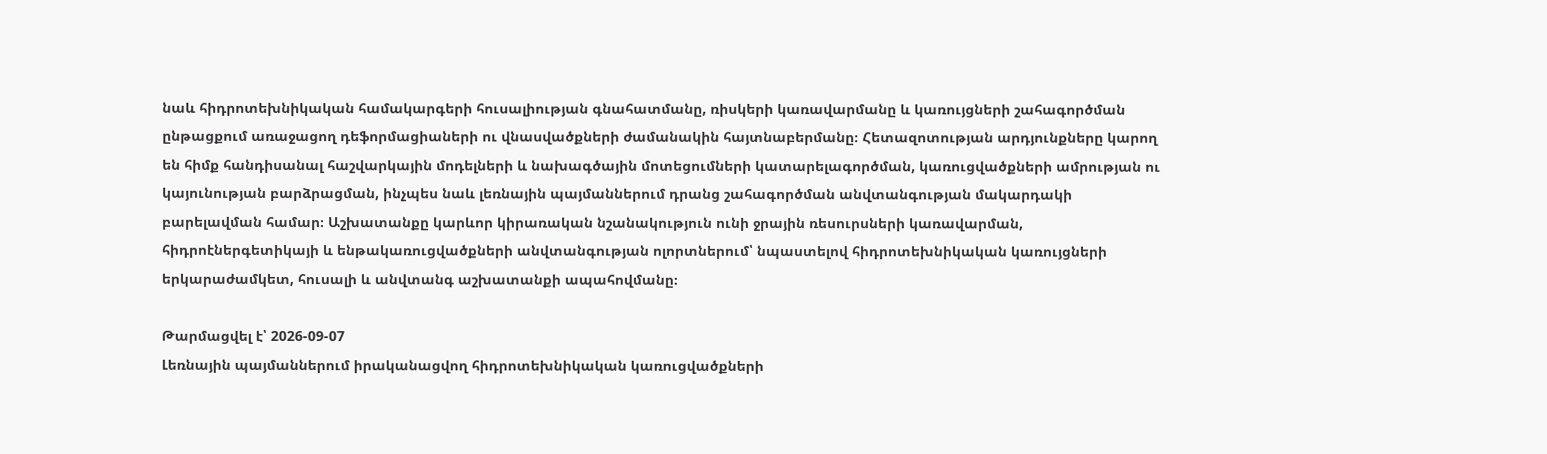նաև հիդրոտեխնիկական համակարգերի հուսալիության գնահատմանը, ռիսկերի կառավարմանը և կառույցների շահագործման ընթացքում առաջացող դեֆորմացիաների ու վնասվածքների ժամանակին հայտնաբերմանը։ Հետազոտության արդյունքները կարող են հիմք հանդիսանալ հաշվարկային մոդելների և նախագծային մոտեցումների կատարելագործման, կառուցվածքների ամրության ու կայունության բարձրացման, ինչպես նաև լեռնային պայմաններում դրանց շահագործման անվտանգության մակարդակի բարելավման համար։ Աշխատանքը կարևոր կիրառական նշանակություն ունի ջրային ռեսուրսների կառավարման, հիդրոէներգետիկայի և ենթակառուցվածքների անվտանգության ոլորտներում՝ նպաստելով հիդրոտեխնիկական կառույցների երկարաժամկետ, հուսալի և անվտանգ աշխատանքի ապահովմանը։

Թարմացվել է՝ 2026-09-07
Լեռնային պայմաններում իրականացվող հիդրոտեխնիկական կառուցվածքների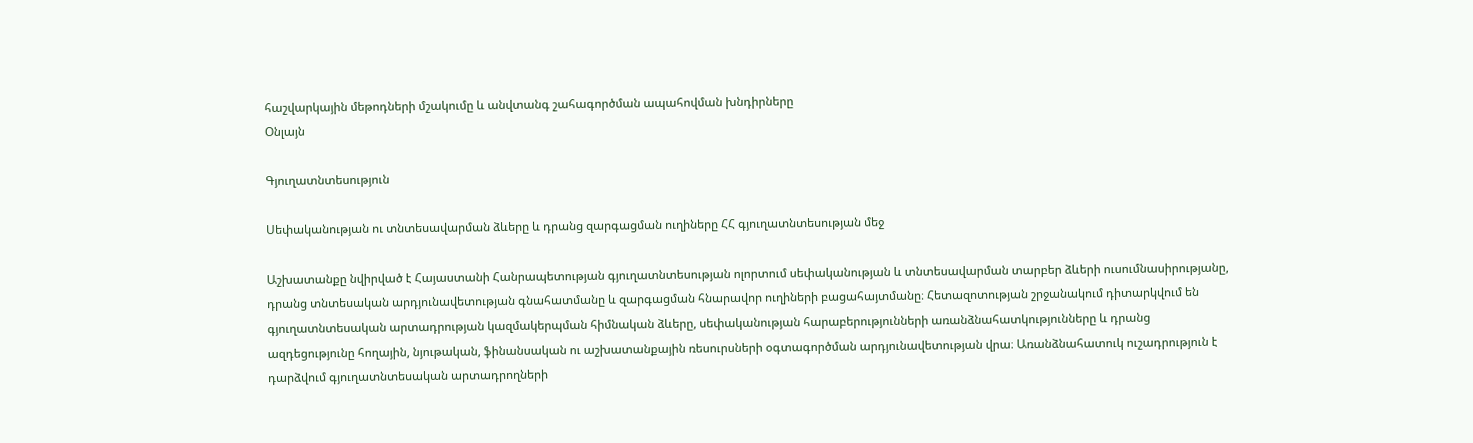հաշվարկային մեթոդների մշակումը և անվտանգ շահագործման ապահովման խնդիրները
Օնլայն

Գյուղատնտեսություն

Սեփականության ու տնտեսավարման ձևերը և դրանց զարգացման ուղիները ՀՀ գյուղատնտեսության մեջ

Աշխատանքը նվիրված է Հայաստանի Հանրապետության գյուղատնտեսության ոլորտում սեփականության և տնտեսավարման տարբեր ձևերի ուսումնասիրությանը, դրանց տնտեսական արդյունավետության գնահատմանը և զարգացման հնարավոր ուղիների բացահայտմանը։ Հետազոտության շրջանակում դիտարկվում են գյուղատնտեսական արտադրության կազմակերպման հիմնական ձևերը, սեփականության հարաբերությունների առանձնահատկությունները և դրանց ազդեցությունը հողային, նյութական, ֆինանսական ու աշխատանքային ռեսուրսների օգտագործման արդյունավետության վրա։ Առանձնահատուկ ուշադրություն է դարձվում գյուղատնտեսական արտադրողների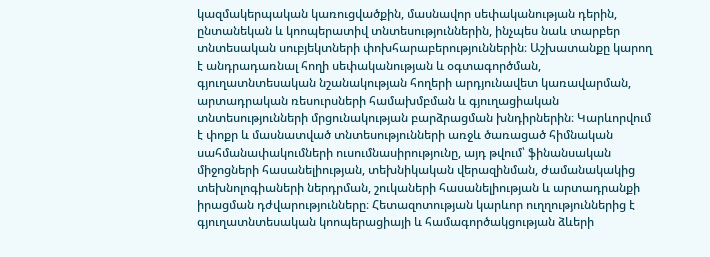կազմակերպական կառուցվածքին, մասնավոր սեփականության դերին, ընտանեկան և կոոպերատիվ տնտեսություններին, ինչպես նաև տարբեր տնտեսական սուբյեկտների փոխհարաբերություններին։ Աշխատանքը կարող է անդրադառնալ հողի սեփականության և օգտագործման, գյուղատնտեսական նշանակության հողերի արդյունավետ կառավարման, արտադրական ռեսուրսների համախմբման և գյուղացիական տնտեսությունների մրցունակության բարձրացման խնդիրներին։ Կարևորվում է փոքր և մասնատված տնտեսությունների առջև ծառացած հիմնական սահմանափակումների ուսումնասիրությունը, այդ թվում՝ ֆինանսական միջոցների հասանելիության, տեխնիկական վերազինման, ժամանակակից տեխնոլոգիաների ներդրման, շուկաների հասանելիության և արտադրանքի իրացման դժվարությունները։ Հետազոտության կարևոր ուղղություններից է գյուղատնտեսական կոոպերացիայի և համագործակցության ձևերի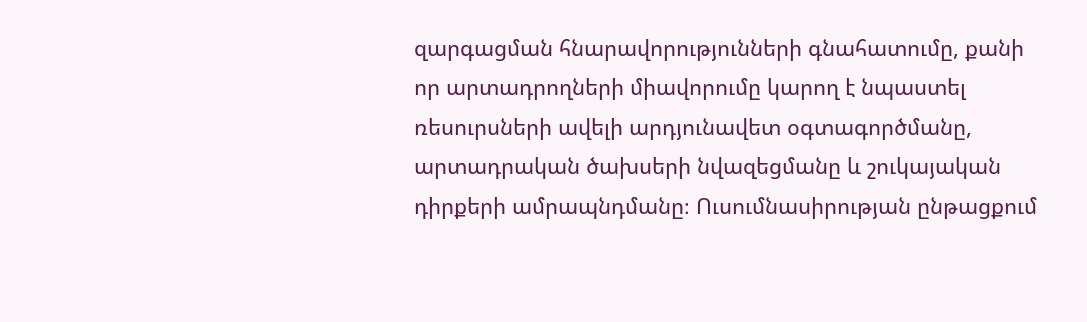զարգացման հնարավորությունների գնահատումը, քանի որ արտադրողների միավորումը կարող է նպաստել ռեսուրսների ավելի արդյունավետ օգտագործմանը, արտադրական ծախսերի նվազեցմանը և շուկայական դիրքերի ամրապնդմանը։ Ուսումնասիրության ընթացքում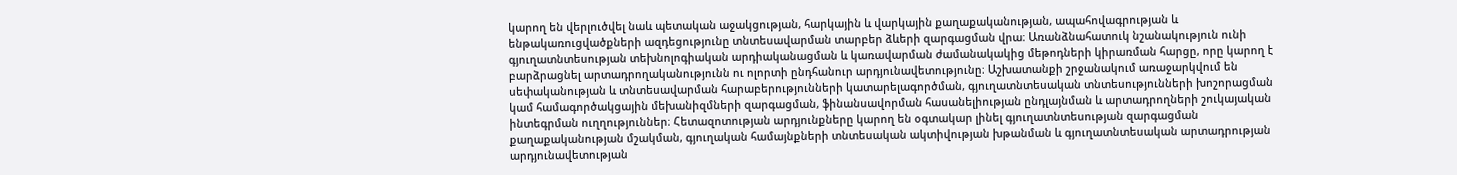կարող են վերլուծվել նաև պետական աջակցության, հարկային և վարկային քաղաքականության, ապահովագրության և ենթակառուցվածքների ազդեցությունը տնտեսավարման տարբեր ձևերի զարգացման վրա։ Առանձնահատուկ նշանակություն ունի գյուղատնտեսության տեխնոլոգիական արդիականացման և կառավարման ժամանակակից մեթոդների կիրառման հարցը, որը կարող է բարձրացնել արտադրողականությունն ու ոլորտի ընդհանուր արդյունավետությունը։ Աշխատանքի շրջանակում առաջարկվում են սեփականության և տնտեսավարման հարաբերությունների կատարելագործման, գյուղատնտեսական տնտեսությունների խոշորացման կամ համագործակցային մեխանիզմների զարգացման, ֆինանսավորման հասանելիության ընդլայնման և արտադրողների շուկայական ինտեգրման ուղղություններ։ Հետազոտության արդյունքները կարող են օգտակար լինել գյուղատնտեսության զարգացման քաղաքականության մշակման, գյուղական համայնքների տնտեսական ակտիվության խթանման և գյուղատնտեսական արտադրության արդյունավետության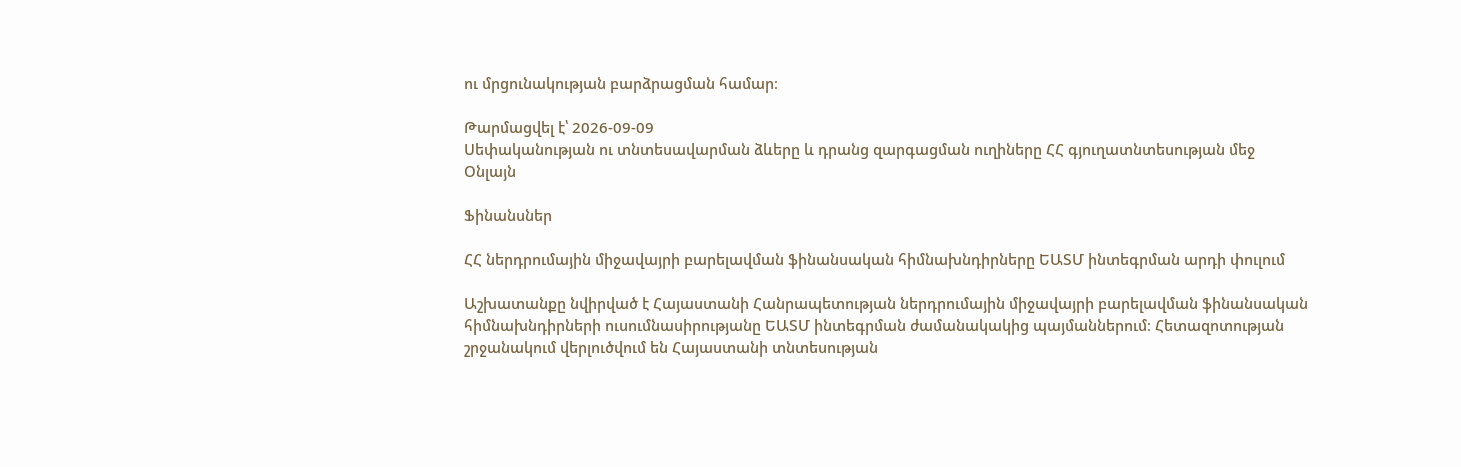ու մրցունակության բարձրացման համար։

Թարմացվել է՝ 2026-09-09
Սեփականության ու տնտեսավարման ձևերը և դրանց զարգացման ուղիները ՀՀ գյուղատնտեսության մեջ
Օնլայն

Ֆինանսներ

ՀՀ ներդրումային միջավայրի բարելավման ֆինանսական հիմնախնդիրները ԵԱՏՄ ինտեգրման արդի փուլում

Աշխատանքը նվիրված է Հայաստանի Հանրապետության ներդրումային միջավայրի բարելավման ֆինանսական հիմնախնդիրների ուսումնասիրությանը ԵԱՏՄ ինտեգրման ժամանակակից պայմաններում։ Հետազոտության շրջանակում վերլուծվում են Հայաստանի տնտեսության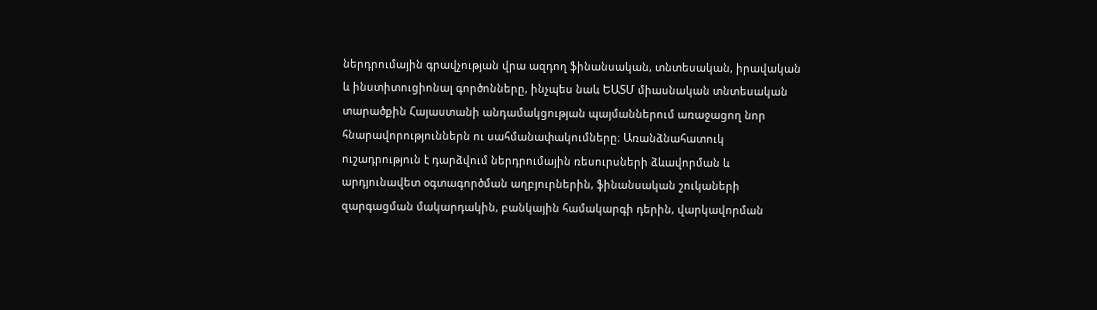ներդրումային գրավչության վրա ազդող ֆինանսական, տնտեսական, իրավական և ինստիտուցիոնալ գործոնները, ինչպես նաև ԵԱՏՄ միասնական տնտեսական տարածքին Հայաստանի անդամակցության պայմաններում առաջացող նոր հնարավորություններն ու սահմանափակումները։ Առանձնահատուկ ուշադրություն է դարձվում ներդրումային ռեսուրսների ձևավորման և արդյունավետ օգտագործման աղբյուրներին, ֆինանսական շուկաների զարգացման մակարդակին, բանկային համակարգի դերին, վարկավորման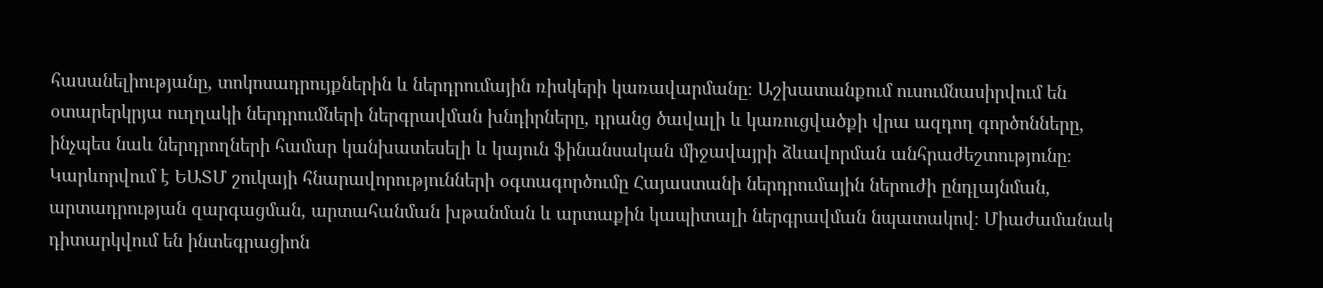հասանելիությանը, տոկոսադրույքներին և ներդրումային ռիսկերի կառավարմանը։ Աշխատանքում ուսումնասիրվում են օտարերկրյա ուղղակի ներդրումների ներգրավման խնդիրները, դրանց ծավալի և կառուցվածքի վրա ազդող գործոնները, ինչպես նաև ներդրողների համար կանխատեսելի և կայուն ֆինանսական միջավայրի ձևավորման անհրաժեշտությունը։ Կարևորվում է ԵԱՏՄ շուկայի հնարավորությունների օգտագործումը Հայաստանի ներդրումային ներուժի ընդլայնման, արտադրության զարգացման, արտահանման խթանման և արտաքին կապիտալի ներգրավման նպատակով։ Միաժամանակ դիտարկվում են ինտեգրացիոն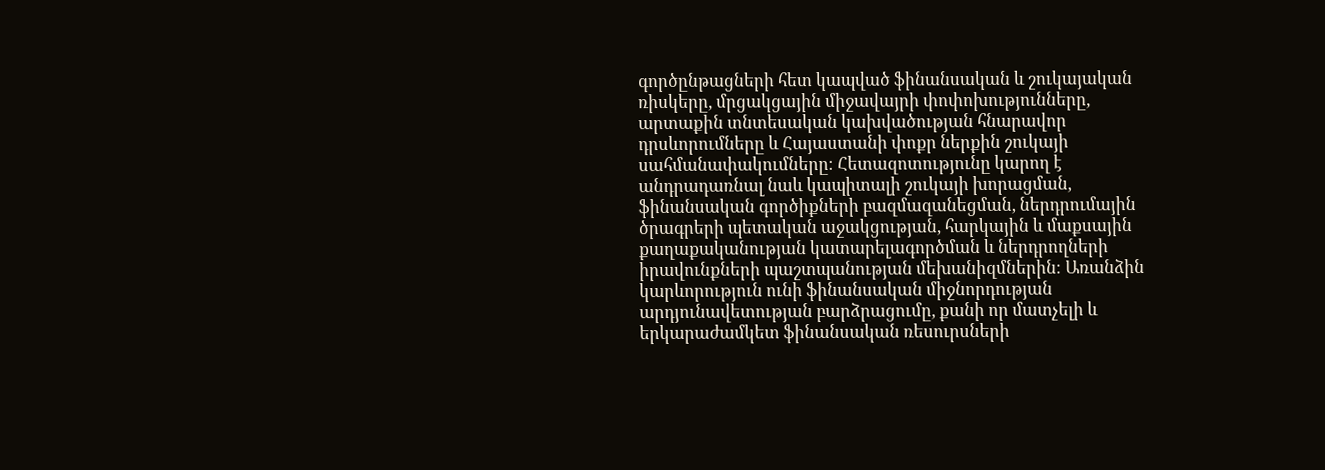գործընթացների հետ կապված ֆինանսական և շուկայական ռիսկերը, մրցակցային միջավայրի փոփոխությունները, արտաքին տնտեսական կախվածության հնարավոր դրսևորումները և Հայաստանի փոքր ներքին շուկայի սահմանափակումները։ Հետազոտությունը կարող է անդրադառնալ նաև կապիտալի շուկայի խորացման, ֆինանսական գործիքների բազմազանեցման, ներդրումային ծրագրերի պետական աջակցության, հարկային և մաքսային քաղաքականության կատարելագործման և ներդրողների իրավունքների պաշտպանության մեխանիզմներին։ Առանձին կարևորություն ունի ֆինանսական միջնորդության արդյունավետության բարձրացումը, քանի որ մատչելի և երկարաժամկետ ֆինանսական ռեսուրսների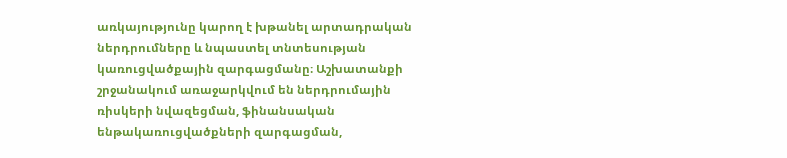առկայությունը կարող է խթանել արտադրական ներդրումները և նպաստել տնտեսության կառուցվածքային զարգացմանը։ Աշխատանքի շրջանակում առաջարկվում են ներդրումային ռիսկերի նվազեցման, ֆինանսական ենթակառուցվածքների զարգացման,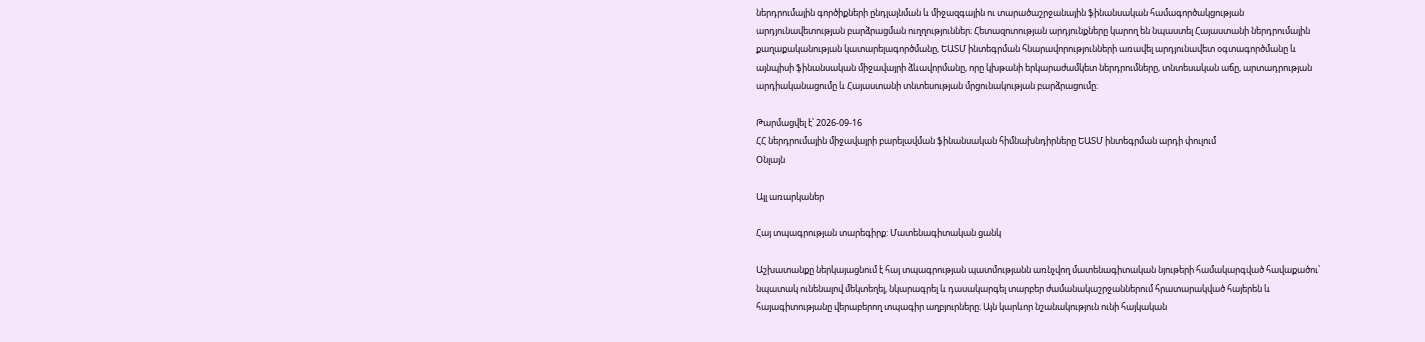ներդրումային գործիքների ընդլայնման և միջազգային ու տարածաշրջանային ֆինանսական համագործակցության արդյունավետության բարձրացման ուղղություններ։ Հետազոտության արդյունքները կարող են նպաստել Հայաստանի ներդրումային քաղաքականության կատարելագործմանը, ԵԱՏՄ ինտեգրման հնարավորությունների առավել արդյունավետ օգտագործմանը և այնպիսի ֆինանսական միջավայրի ձևավորմանը, որը կխթանի երկարաժամկետ ներդրումները, տնտեսական աճը, արտադրության արդիականացումը և Հայաստանի տնտեսության մրցունակության բարձրացումը։

Թարմացվել է՝ 2026-09-16
ՀՀ ներդրումային միջավայրի բարելավման ֆինանսական հիմնախնդիրները ԵԱՏՄ ինտեգրման արդի փուլում
Օնլայն

Այլ առարկաներ

Հայ տպագրության տարեգիրք: Մատենագիտական ցանկ

Աշխատանքը ներկայացնում է հայ տպագրության պատմությանն առնչվող մատենագիտական նյութերի համակարգված հավաքածու՝ նպատակ ունենալով մեկտեղել, նկարագրել և դասակարգել տարբեր ժամանակաշրջաններում հրատարակված հայերեն և հայագիտությանը վերաբերող տպագիր աղբյուրները։ Այն կարևոր նշանակություն ունի հայկական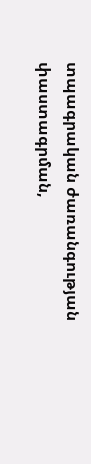տպագրական ժառանգության փաստագրման,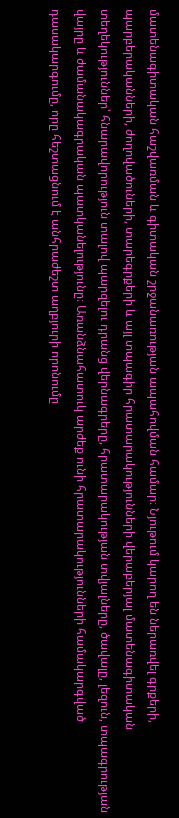մատենագիտական հաշվառման և գիտական շրջանառության ապահովման համար։ Նյութում կարող են ներառվել գրքերի, պարբերականների, ժողովածուների, տարեգրքերի և այլ տպագիր հրատարակությունների վերաբերյալ մատենագիտական տեղեկություններ՝ հնարավորություն տալով պարզելու դրանց վերնագրերը, հրատարակության տվյալները, ծավալը, լեզուն, տպագրության վայրը և ժամանակագրական պատկանելությունը։ Առանձնահատուկ արժեք ունի հրատարակությունների համակարգված դասակարգումը, որը հեշտացնում է անհրաժեշտ աղբյուրի որոնումը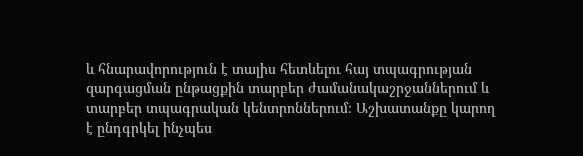և հնարավորություն է տալիս հետևելու հայ տպագրության զարգացման ընթացքին տարբեր ժամանակաշրջաններում և տարբեր տպագրական կենտրոններում։ Աշխատանքը կարող է ընդգրկել ինչպես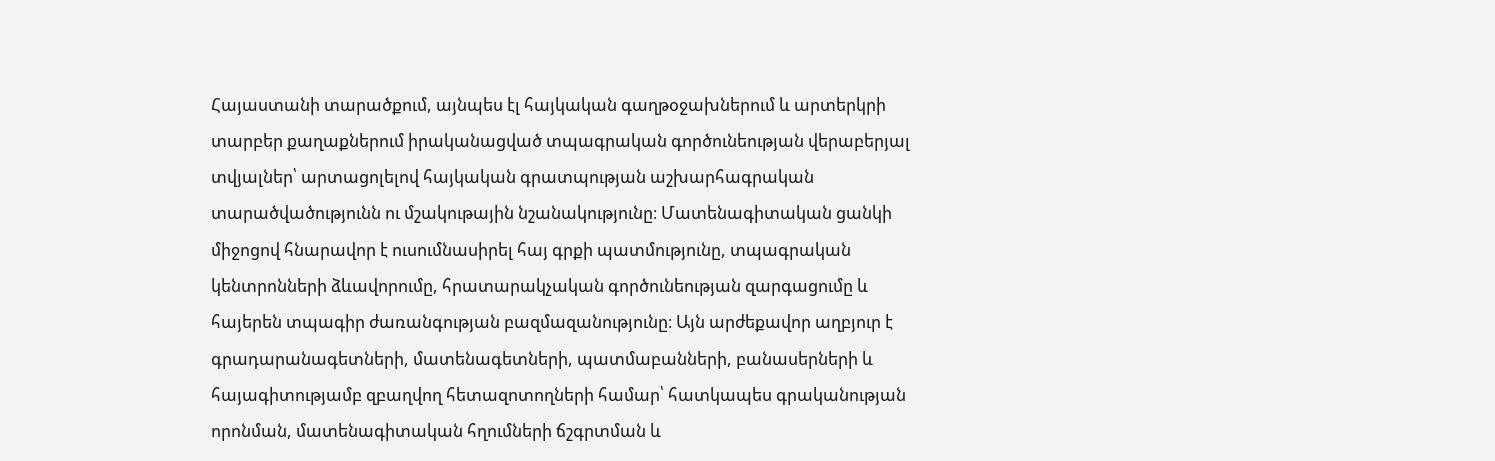Հայաստանի տարածքում, այնպես էլ հայկական գաղթօջախներում և արտերկրի տարբեր քաղաքներում իրականացված տպագրական գործունեության վերաբերյալ տվյալներ՝ արտացոլելով հայկական գրատպության աշխարհագրական տարածվածությունն ու մշակութային նշանակությունը։ Մատենագիտական ցանկի միջոցով հնարավոր է ուսումնասիրել հայ գրքի պատմությունը, տպագրական կենտրոնների ձևավորումը, հրատարակչական գործունեության զարգացումը և հայերեն տպագիր ժառանգության բազմազանությունը։ Այն արժեքավոր աղբյուր է գրադարանագետների, մատենագետների, պատմաբանների, բանասերների և հայագիտությամբ զբաղվող հետազոտողների համար՝ հատկապես գրականության որոնման, մատենագիտական հղումների ճշգրտման և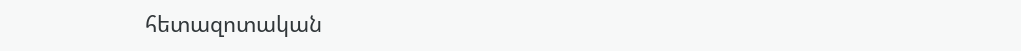հետազոտական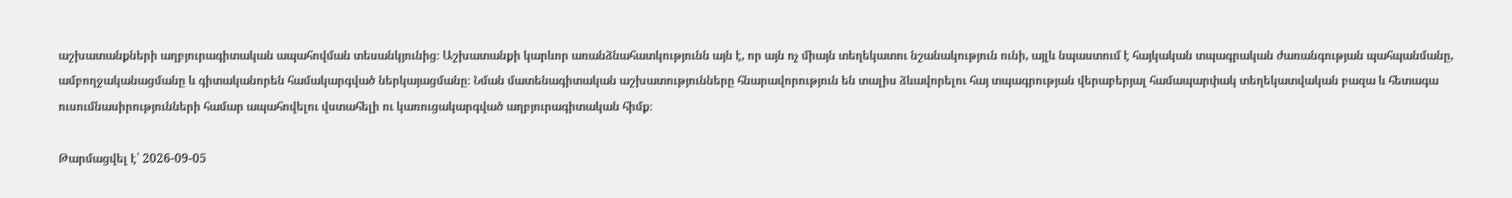աշխատանքների աղբյուրագիտական ապահովման տեսանկյունից։ Աշխատանքի կարևոր առանձնահատկությունն այն է, որ այն ոչ միայն տեղեկատու նշանակություն ունի, այլև նպաստում է հայկական տպագրական ժառանգության պահպանմանը, ամբողջականացմանը և գիտականորեն համակարգված ներկայացմանը։ Նման մատենագիտական աշխատությունները հնարավորություն են տալիս ձևավորելու հայ տպագրության վերաբերյալ համապարփակ տեղեկատվական բազա և հետագա ուսումնասիրությունների համար ապահովելու վստահելի ու կառուցակարգված աղբյուրագիտական հիմք։

Թարմացվել է՝ 2026-09-05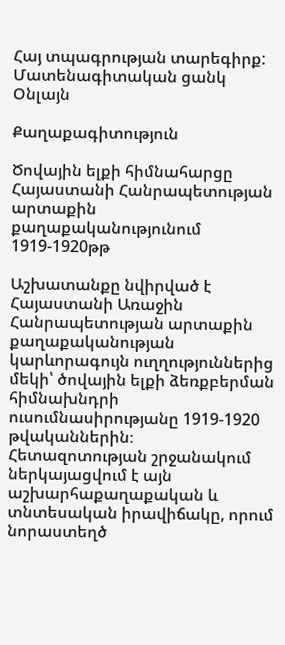Հայ տպագրության տարեգիրք: Մատենագիտական ցանկ
Օնլայն

Քաղաքագիտություն

Ծովային ելքի հիմնահարցը Հայաստանի Հանրապետության արտաքին քաղաքականությունում 1919-1920թթ

Աշխատանքը նվիրված է Հայաստանի Առաջին Հանրապետության արտաքին քաղաքականության կարևորագույն ուղղություններից մեկի՝ ծովային ելքի ձեռքբերման հիմնախնդրի ուսումնասիրությանը 1919-1920 թվականներին։ Հետազոտության շրջանակում ներկայացվում է այն աշխարհաքաղաքական և տնտեսական իրավիճակը, որում նորաստեղծ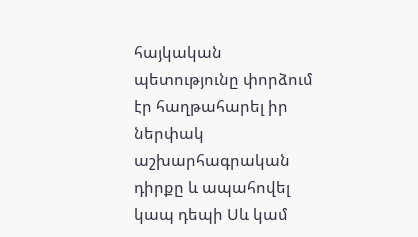հայկական պետությունը փորձում էր հաղթահարել իր ներփակ աշխարհագրական դիրքը և ապահովել կապ դեպի Սև կամ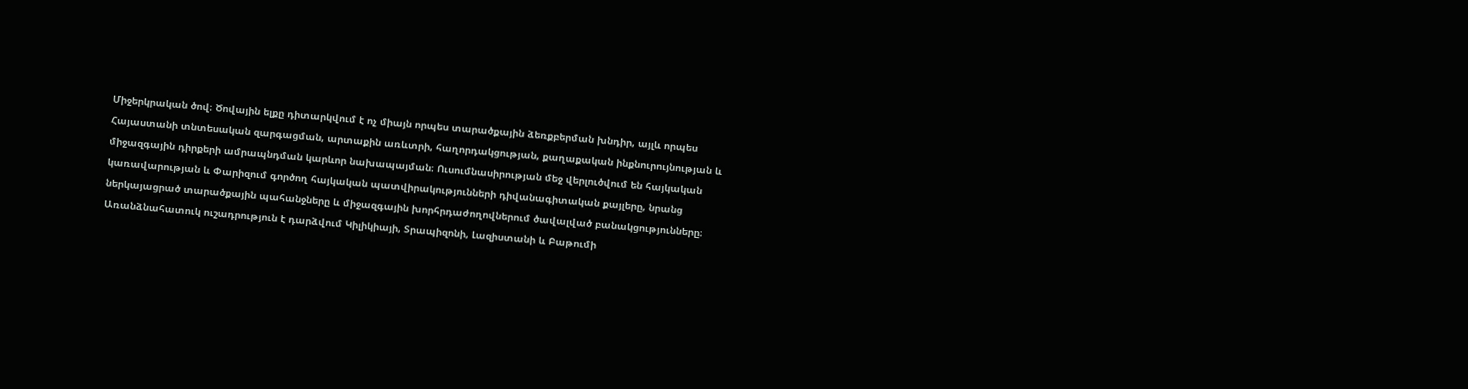Միջերկրական ծով։ Ծովային ելքը դիտարկվում է ոչ միայն որպես տարածքային ձեռքբերման խնդիր, այլև որպես Հայաստանի տնտեսական զարգացման, արտաքին առևտրի, հաղորդակցության, քաղաքական ինքնուրույնության և միջազգային դիրքերի ամրապնդման կարևոր նախապայման։ Ուսումնասիրության մեջ վերլուծվում են հայկական կառավարության և Փարիզում գործող հայկական պատվիրակությունների դիվանագիտական քայլերը, նրանց ներկայացրած տարածքային պահանջները և միջազգային խորհրդաժողովներում ծավալված բանակցությունները։ Առանձնահատուկ ուշադրություն է դարձվում Կիլիկիայի, Տրապիզոնի, Լազիստանի և Բաթումի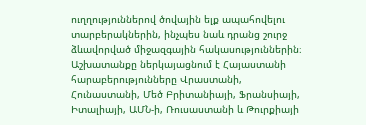ուղղություններով ծովային ելք ապահովելու տարբերակներին, ինչպես նաև դրանց շուրջ ձևավորված միջազգային հակասություններին։ Աշխատանքը ներկայացնում է Հայաստանի հարաբերությունները Վրաստանի, Հունաստանի, Մեծ Բրիտանիայի, Ֆրանսիայի, Իտալիայի, ԱՄՆ-ի, Ռուսաստանի և Թուրքիայի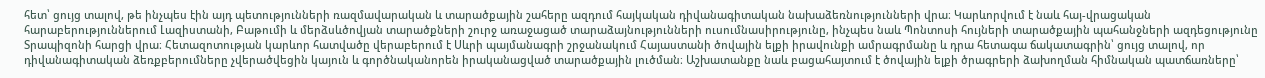հետ՝ ցույց տալով, թե ինչպես էին այդ պետությունների ռազմավարական և տարածքային շահերը ազդում հայկական դիվանագիտական նախաձեռնությունների վրա։ Կարևորվում է նաև հայ-վրացական հարաբերություններում Լազիստանի, Բաթումի և մերձսևծովյան տարածքների շուրջ առաջացած տարաձայնությունների ուսումնասիրությունը, ինչպես նաև Պոնտոսի հույների տարածքային պահանջների ազդեցությունը Տրապիզոնի հարցի վրա։ Հետազոտության կարևոր հատվածը վերաբերում է Սևրի պայմանագրի շրջանակում Հայաստանի ծովային ելքի իրավունքի ամրագրմանը և դրա հետագա ճակատագրին՝ ցույց տալով, որ դիվանագիտական ձեռքբերումները չվերածվեցին կայուն և գործնականորեն իրականացված տարածքային լուծման։ Աշխատանքը նաև բացահայտում է ծովային ելքի ծրագրերի ձախողման հիմնական պատճառները՝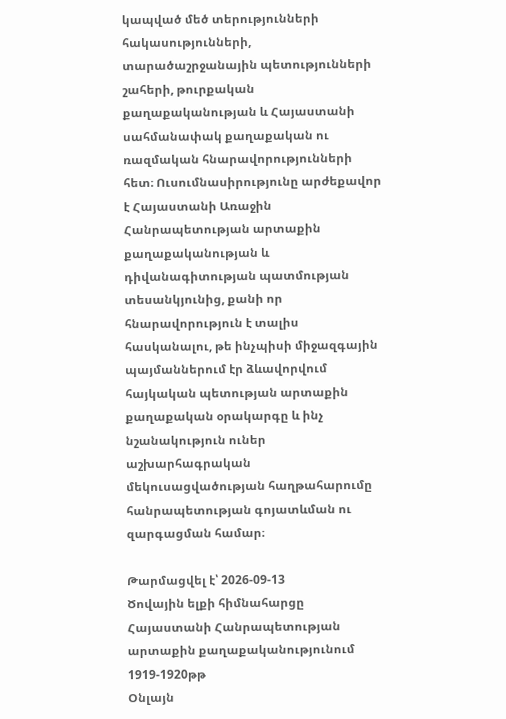կապված մեծ տերությունների հակասությունների, տարածաշրջանային պետությունների շահերի, թուրքական քաղաքականության և Հայաստանի սահմանափակ քաղաքական ու ռազմական հնարավորությունների հետ։ Ուսումնասիրությունը արժեքավոր է Հայաստանի Առաջին Հանրապետության արտաքին քաղաքականության և դիվանագիտության պատմության տեսանկյունից, քանի որ հնարավորություն է տալիս հասկանալու, թե ինչպիսի միջազգային պայմաններում էր ձևավորվում հայկական պետության արտաքին քաղաքական օրակարգը և ինչ նշանակություն ուներ աշխարհագրական մեկուսացվածության հաղթահարումը հանրապետության գոյատևման ու զարգացման համար։

Թարմացվել է՝ 2026-09-13
Ծովային ելքի հիմնահարցը Հայաստանի Հանրապետության արտաքին քաղաքականությունում 1919-1920թթ
Օնլայն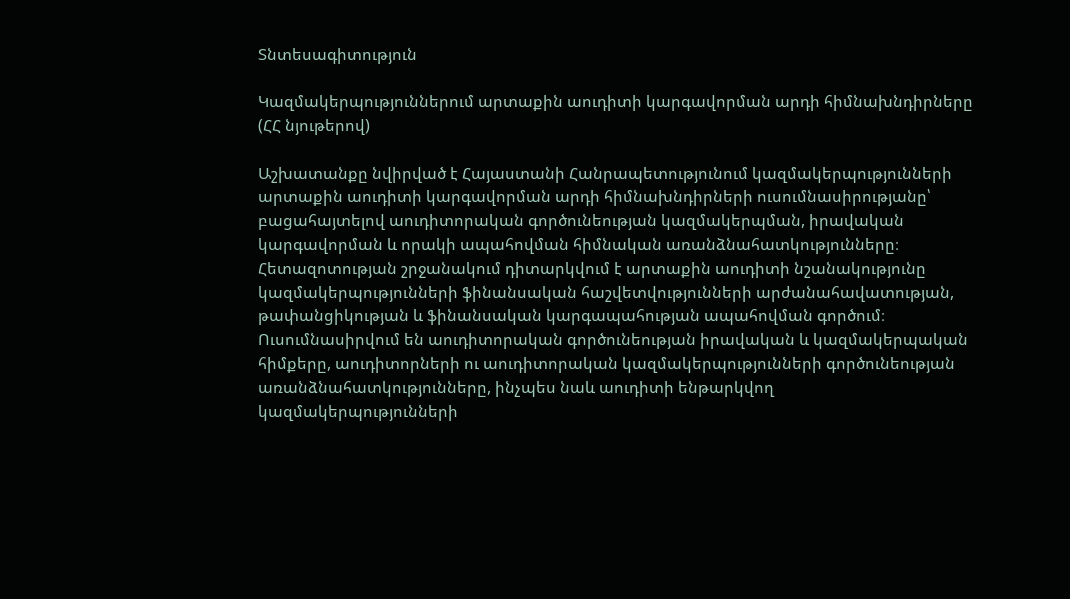Տնտեսագիտություն

Կազմակերպություններում արտաքին աուդիտի կարգավորման արդի հիմնախնդիրները (ՀՀ նյութերով)

Աշխատանքը նվիրված է Հայաստանի Հանրապետությունում կազմակերպությունների արտաքին աուդիտի կարգավորման արդի հիմնախնդիրների ուսումնասիրությանը՝ բացահայտելով աուդիտորական գործունեության կազմակերպման, իրավական կարգավորման և որակի ապահովման հիմնական առանձնահատկությունները։ Հետազոտության շրջանակում դիտարկվում է արտաքին աուդիտի նշանակությունը կազմակերպությունների ֆինանսական հաշվետվությունների արժանահավատության, թափանցիկության և ֆինանսական կարգապահության ապահովման գործում։ Ուսումնասիրվում են աուդիտորական գործունեության իրավական և կազմակերպական հիմքերը, աուդիտորների ու աուդիտորական կազմակերպությունների գործունեության առանձնահատկությունները, ինչպես նաև աուդիտի ենթարկվող կազմակերպությունների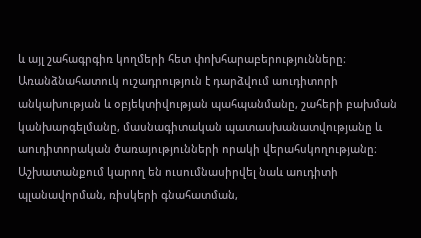և այլ շահագրգիռ կողմերի հետ փոխհարաբերությունները։ Առանձնահատուկ ուշադրություն է դարձվում աուդիտորի անկախության և օբյեկտիվության պահպանմանը, շահերի բախման կանխարգելմանը, մասնագիտական պատասխանատվությանը և աուդիտորական ծառայությունների որակի վերահսկողությանը։ Աշխատանքում կարող են ուսումնասիրվել նաև աուդիտի պլանավորման, ռիսկերի գնահատման,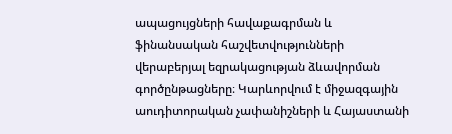ապացույցների հավաքագրման և ֆինանսական հաշվետվությունների վերաբերյալ եզրակացության ձևավորման գործընթացները։ Կարևորվում է միջազգային աուդիտորական չափանիշների և Հայաստանի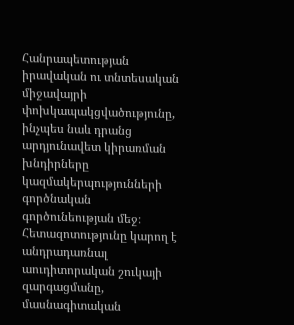Հանրապետության իրավական ու տնտեսական միջավայրի փոխկապակցվածությունը, ինչպես նաև դրանց արդյունավետ կիրառման խնդիրները կազմակերպությունների գործնական գործունեության մեջ։ Հետազոտությունը կարող է անդրադառնալ աուդիտորական շուկայի զարգացմանը, մասնագիտական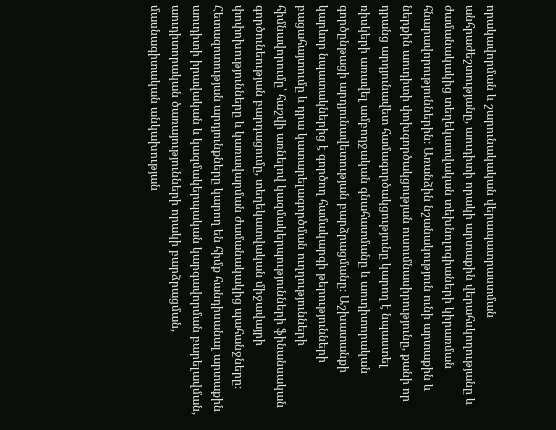որակավորման և շարունակական վերապատրաստման անհրաժեշտությանը, աուդիտի որակի արտաքին վերահսկողությանը և ժամանակակից տեղեկատվական տեխնոլոգիաների կիրառման հնարավորություններին։ Առանձին նշանակություն ունի արտաքին և ներքին աուդիտի փոխգործակցության ուսումնասիրությունը, քանի որ դրանց արդյունավետ համագործակցությունը կարող է նպաստել ռիսկերի առավել ամբողջական գնահատմանը և աուդիտորական գործընթացի արդյունավետության բարձրացմանը։ Աշխատանքի կարևոր նպատակներից է գործող համակարգի թերությունների բացահայտումը և դրա կատարելագործման ուղղությունների հիմնավորումը՝ հաշվի առնելով կազմակերպությունների ֆինանսական գործունեության բարդացումը, տեղեկատվական միջավայրի փոփոխությունները և կառավարման ժամանակակից պահանջները։ Հետազոտության արդյունքները կարող են հիմք հանդիսանալ արտաքին աուդիտի իրավական և կազմակերպական կարգավորման բարելավման, աուդիտորական ծառայությունների որակի բարձրացման, մասնագիտական անկախության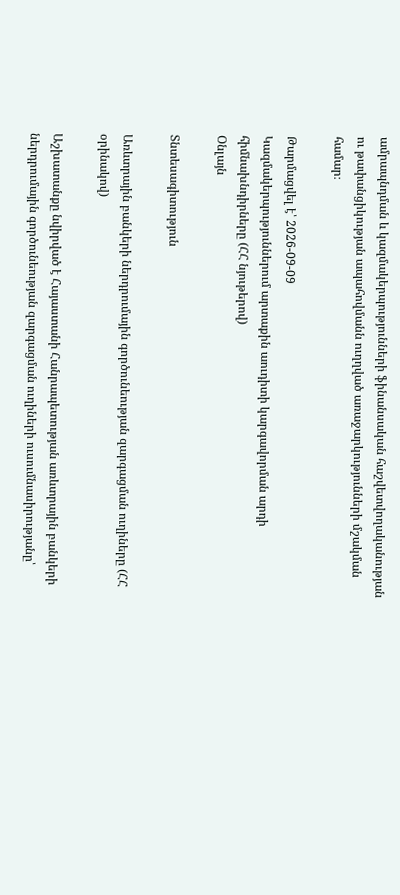ամրապնդման և կազմակերպությունների ֆինանսական հաշվետվողականության ու թափանցիկության ապահովմանն ուղղված առաջարկությունների մշակման համար։

Թարմացվել է՝ 2026-09-09
Կազմակերպություններում արտաքին աուդիտի կարգավորման արդի հիմնախնդիրները (ՀՀ նյութերով)
Օնլայն

Տնտեսագիտություն

Առևտրային բանկերի ներդրումային գործունեության զարգացման ուղիները (ՀՀ օրինակով)

Աշխատանքը նվիրված է Հայաստանի Հանրապետության առևտրային բանկերի ներդրումային գործունեության զարգացման ուղիների ուսումնասիրությանը՝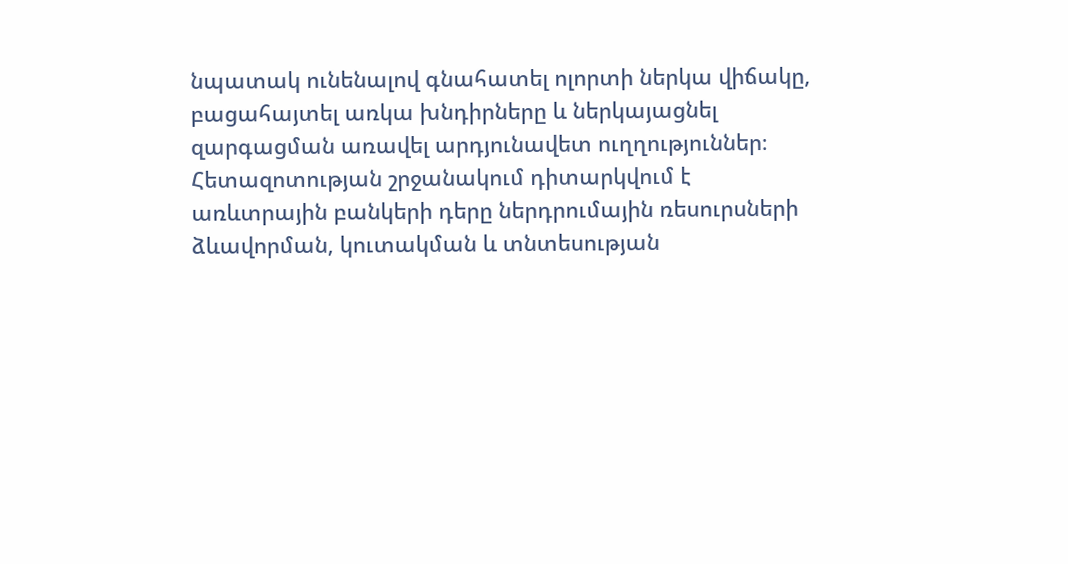նպատակ ունենալով գնահատել ոլորտի ներկա վիճակը, բացահայտել առկա խնդիրները և ներկայացնել զարգացման առավել արդյունավետ ուղղություններ։ Հետազոտության շրջանակում դիտարկվում է առևտրային բանկերի դերը ներդրումային ռեսուրսների ձևավորման, կուտակման և տնտեսության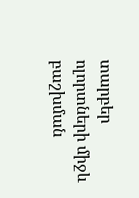տարբեր ոլորտների միջև բաշխման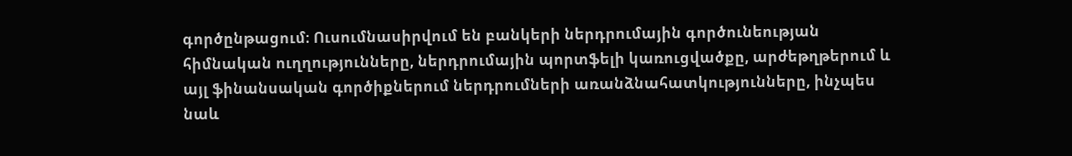գործընթացում։ Ուսումնասիրվում են բանկերի ներդրումային գործունեության հիմնական ուղղությունները, ներդրումային պորտֆելի կառուցվածքը, արժեթղթերում և այլ ֆինանսական գործիքներում ներդրումների առանձնահատկությունները, ինչպես նաև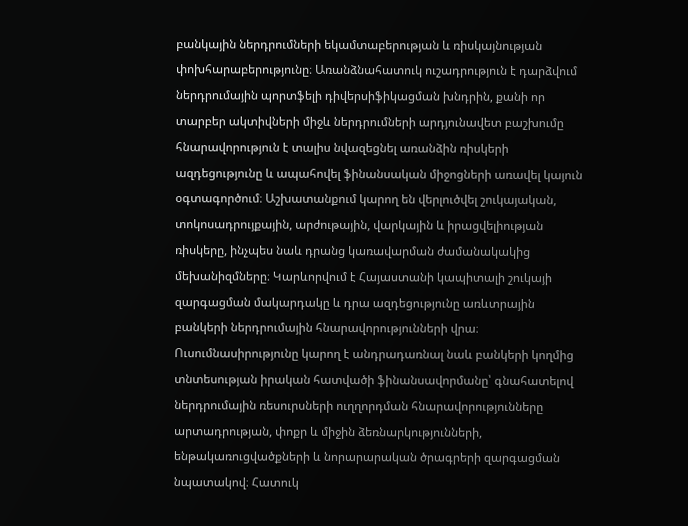բանկային ներդրումների եկամտաբերության և ռիսկայնության փոխհարաբերությունը։ Առանձնահատուկ ուշադրություն է դարձվում ներդրումային պորտֆելի դիվերսիֆիկացման խնդրին, քանի որ տարբեր ակտիվների միջև ներդրումների արդյունավետ բաշխումը հնարավորություն է տալիս նվազեցնել առանձին ռիսկերի ազդեցությունը և ապահովել ֆինանսական միջոցների առավել կայուն օգտագործում։ Աշխատանքում կարող են վերլուծվել շուկայական, տոկոսադրույքային, արժութային, վարկային և իրացվելիության ռիսկերը, ինչպես նաև դրանց կառավարման ժամանակակից մեխանիզմները։ Կարևորվում է Հայաստանի կապիտալի շուկայի զարգացման մակարդակը և դրա ազդեցությունը առևտրային բանկերի ներդրումային հնարավորությունների վրա։ Ուսումնասիրությունը կարող է անդրադառնալ նաև բանկերի կողմից տնտեսության իրական հատվածի ֆինանսավորմանը՝ գնահատելով ներդրումային ռեսուրսների ուղղորդման հնարավորությունները արտադրության, փոքր և միջին ձեռնարկությունների, ենթակառուցվածքների և նորարարական ծրագրերի զարգացման նպատակով։ Հատուկ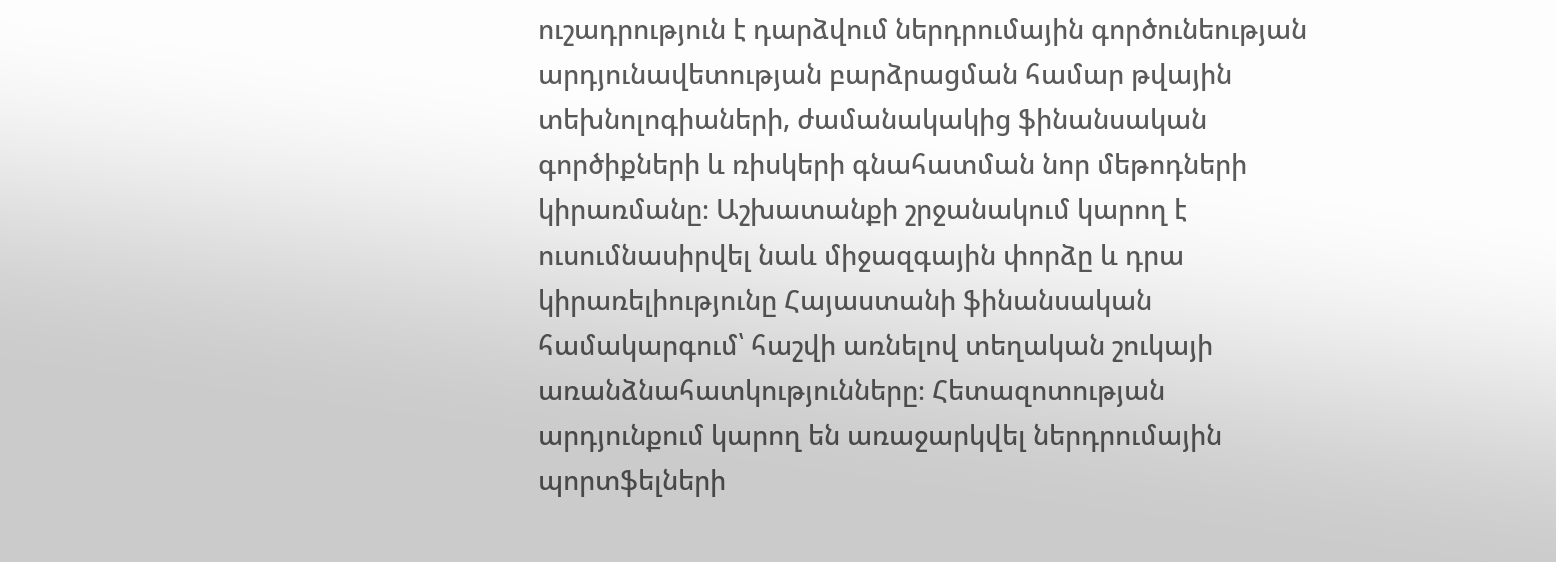ուշադրություն է դարձվում ներդրումային գործունեության արդյունավետության բարձրացման համար թվային տեխնոլոգիաների, ժամանակակից ֆինանսական գործիքների և ռիսկերի գնահատման նոր մեթոդների կիրառմանը։ Աշխատանքի շրջանակում կարող է ուսումնասիրվել նաև միջազգային փորձը և դրա կիրառելիությունը Հայաստանի ֆինանսական համակարգում՝ հաշվի առնելով տեղական շուկայի առանձնահատկությունները։ Հետազոտության արդյունքում կարող են առաջարկվել ներդրումային պորտֆելների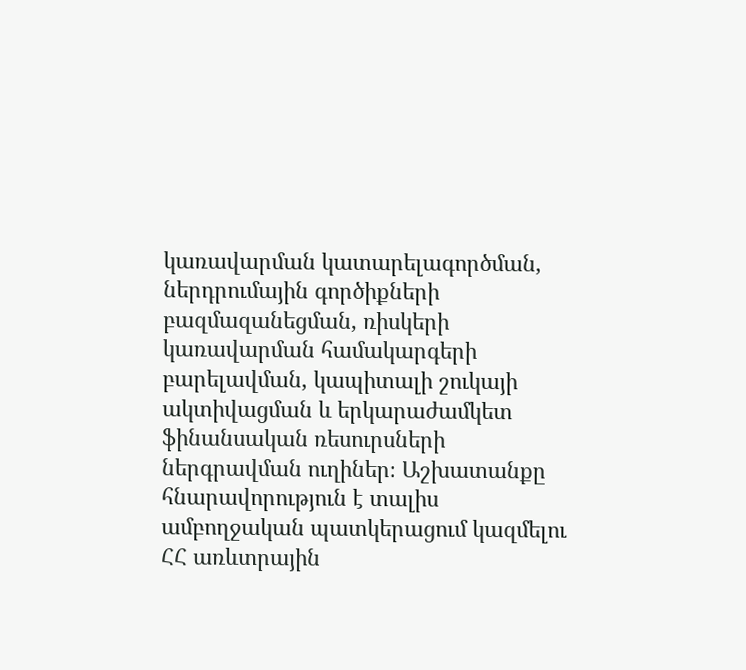կառավարման կատարելագործման, ներդրումային գործիքների բազմազանեցման, ռիսկերի կառավարման համակարգերի բարելավման, կապիտալի շուկայի ակտիվացման և երկարաժամկետ ֆինանսական ռեսուրսների ներգրավման ուղիներ։ Աշխատանքը հնարավորություն է տալիս ամբողջական պատկերացում կազմելու ՀՀ առևտրային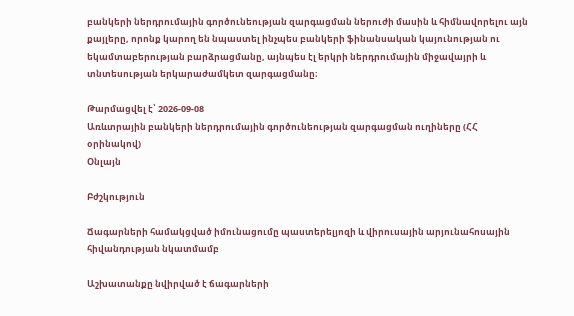բանկերի ներդրումային գործունեության զարգացման ներուժի մասին և հիմնավորելու այն քայլերը, որոնք կարող են նպաստել ինչպես բանկերի ֆինանսական կայունության ու եկամտաբերության բարձրացմանը, այնպես էլ երկրի ներդրումային միջավայրի և տնտեսության երկարաժամկետ զարգացմանը։

Թարմացվել է՝ 2026-09-08
Առևտրային բանկերի ներդրումային գործունեության զարգացման ուղիները (ՀՀ օրինակով)
Օնլայն

Բժշկություն

Ճագարների համակցված իմունացումը պաստերելյոզի և վիրուսային արյունահոսային հիվանդության նկատմամբ

Աշխատանքը նվիրված է ճագարների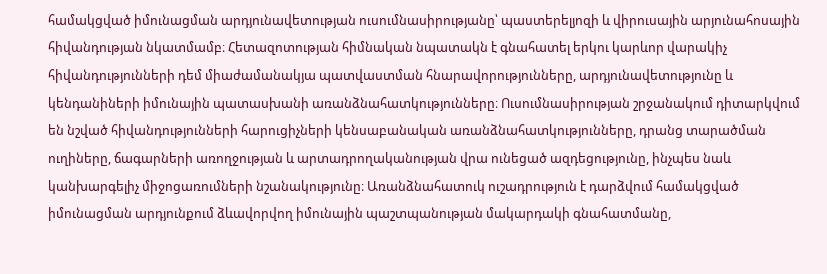համակցված իմունացման արդյունավետության ուսումնասիրությանը՝ պաստերելյոզի և վիրուսային արյունահոսային հիվանդության նկատմամբ։ Հետազոտության հիմնական նպատակն է գնահատել երկու կարևոր վարակիչ հիվանդությունների դեմ միաժամանակյա պատվաստման հնարավորությունները, արդյունավետությունը և կենդանիների իմունային պատասխանի առանձնահատկությունները։ Ուսումնասիրության շրջանակում դիտարկվում են նշված հիվանդությունների հարուցիչների կենսաբանական առանձնահատկությունները, դրանց տարածման ուղիները, ճագարների առողջության և արտադրողականության վրա ունեցած ազդեցությունը, ինչպես նաև կանխարգելիչ միջոցառումների նշանակությունը։ Առանձնահատուկ ուշադրություն է դարձվում համակցված իմունացման արդյունքում ձևավորվող իմունային պաշտպանության մակարդակի գնահատմանը,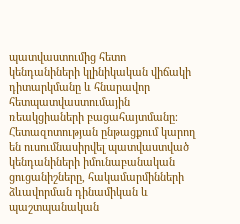պատվաստումից հետո կենդանիների կլինիկական վիճակի դիտարկմանը և հնարավոր հետպատվաստումային ռեակցիաների բացահայտմանը։ Հետազոտության ընթացքում կարող են ուսումնասիրվել պատվաստված կենդանիների իմունաբանական ցուցանիշները, հակամարմինների ձևավորման դինամիկան և պաշտպանական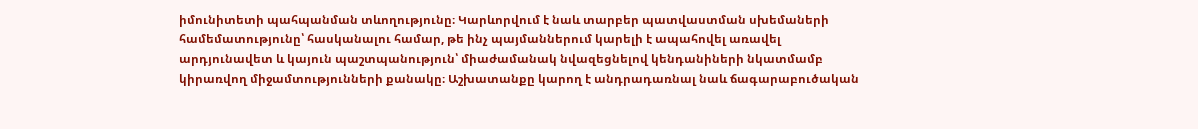իմունիտետի պահպանման տևողությունը։ Կարևորվում է նաև տարբեր պատվաստման սխեմաների համեմատությունը՝ հասկանալու համար, թե ինչ պայմաններում կարելի է ապահովել առավել արդյունավետ և կայուն պաշտպանություն՝ միաժամանակ նվազեցնելով կենդանիների նկատմամբ կիրառվող միջամտությունների քանակը։ Աշխատանքը կարող է անդրադառնալ նաև ճագարաբուծական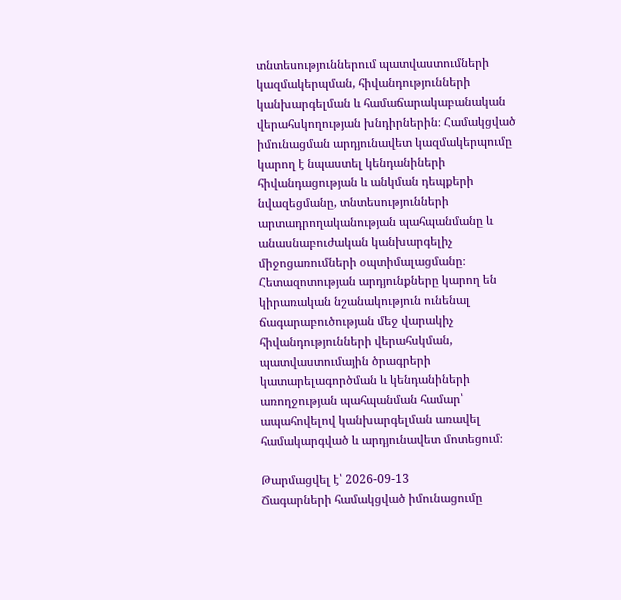տնտեսություններում պատվաստումների կազմակերպման, հիվանդությունների կանխարգելման և համաճարակաբանական վերահսկողության խնդիրներին։ Համակցված իմունացման արդյունավետ կազմակերպումը կարող է նպաստել կենդանիների հիվանդացության և անկման դեպքերի նվազեցմանը, տնտեսությունների արտադրողականության պահպանմանը և անասնաբուժական կանխարգելիչ միջոցառումների օպտիմալացմանը։ Հետազոտության արդյունքները կարող են կիրառական նշանակություն ունենալ ճագարաբուծության մեջ վարակիչ հիվանդությունների վերահսկման, պատվաստումային ծրագրերի կատարելագործման և կենդանիների առողջության պահպանման համար՝ ապահովելով կանխարգելման առավել համակարգված և արդյունավետ մոտեցում։

Թարմացվել է՝ 2026-09-13
Ճագարների համակցված իմունացումը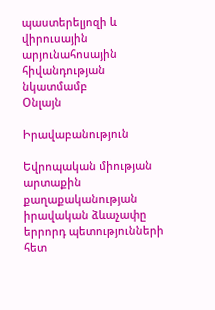պաստերելյոզի և վիրուսային արյունահոսային հիվանդության նկատմամբ
Օնլայն

Իրավաբանություն

Եվրոպական միության արտաքին քաղաքականության իրավական ձևաչափը երրորդ պետությունների հետ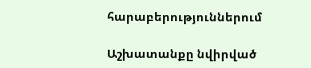հարաբերություններում

Աշխատանքը նվիրված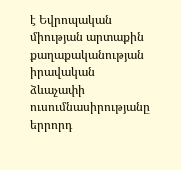է Եվրոպական միության արտաքին քաղաքականության իրավական ձևաչափի ուսումնասիրությանը երրորդ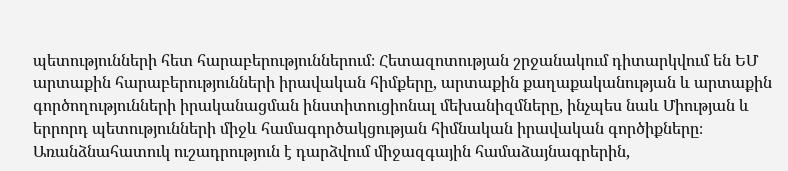պետությունների հետ հարաբերություններում։ Հետազոտության շրջանակում դիտարկվում են ԵՄ արտաքին հարաբերությունների իրավական հիմքերը, արտաքին քաղաքականության և արտաքին գործողությունների իրականացման ինստիտուցիոնալ մեխանիզմները, ինչպես նաև Միության և երրորդ պետությունների միջև համագործակցության հիմնական իրավական գործիքները։ Առանձնահատուկ ուշադրություն է դարձվում միջազգային համաձայնագրերին,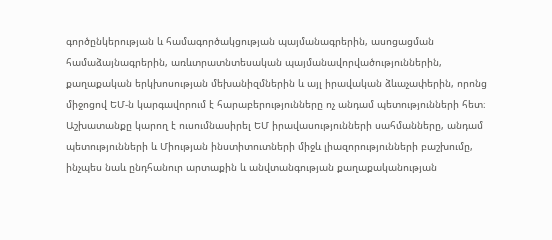գործընկերության և համագործակցության պայմանագրերին, ասոցացման համաձայնագրերին, առևտրատնտեսական պայմանավորվածություններին, քաղաքական երկխոսության մեխանիզմներին և այլ իրավական ձևաչափերին, որոնց միջոցով ԵՄ-ն կարգավորում է հարաբերությունները ոչ անդամ պետությունների հետ։ Աշխատանքը կարող է ուսումնասիրել ԵՄ իրավասությունների սահմանները, անդամ պետությունների և Միության ինստիտուտների միջև լիազորությունների բաշխումը, ինչպես նաև ընդհանուր արտաքին և անվտանգության քաղաքականության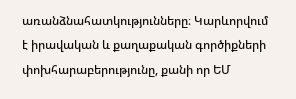առանձնահատկությունները։ Կարևորվում է իրավական և քաղաքական գործիքների փոխհարաբերությունը, քանի որ ԵՄ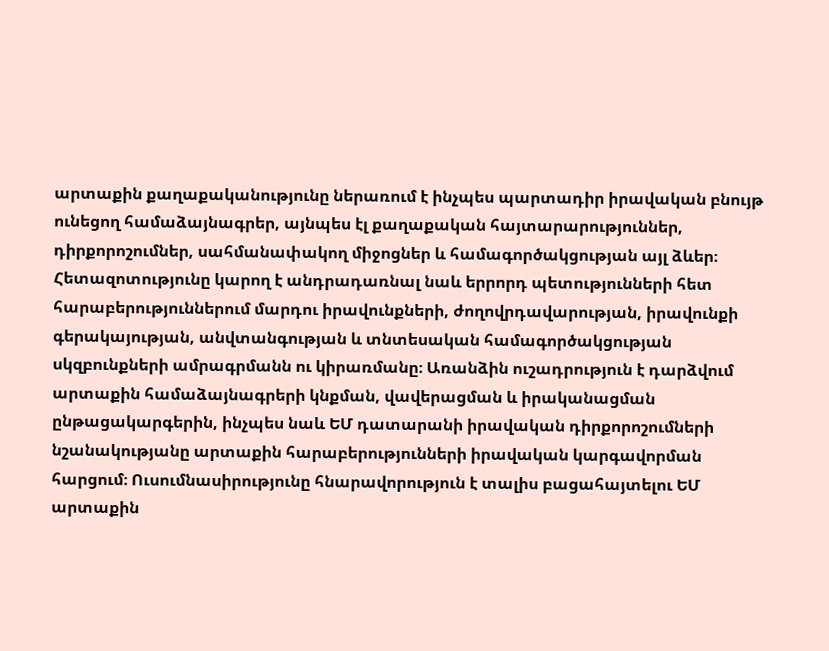արտաքին քաղաքականությունը ներառում է ինչպես պարտադիր իրավական բնույթ ունեցող համաձայնագրեր, այնպես էլ քաղաքական հայտարարություններ, դիրքորոշումներ, սահմանափակող միջոցներ և համագործակցության այլ ձևեր։ Հետազոտությունը կարող է անդրադառնալ նաև երրորդ պետությունների հետ հարաբերություններում մարդու իրավունքների, ժողովրդավարության, իրավունքի գերակայության, անվտանգության և տնտեսական համագործակցության սկզբունքների ամրագրմանն ու կիրառմանը։ Առանձին ուշադրություն է դարձվում արտաքին համաձայնագրերի կնքման, վավերացման և իրականացման ընթացակարգերին, ինչպես նաև ԵՄ դատարանի իրավական դիրքորոշումների նշանակությանը արտաքին հարաբերությունների իրավական կարգավորման հարցում։ Ուսումնասիրությունը հնարավորություն է տալիս բացահայտելու ԵՄ արտաքին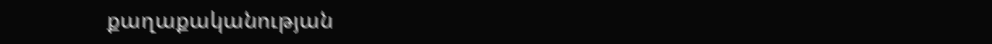քաղաքականության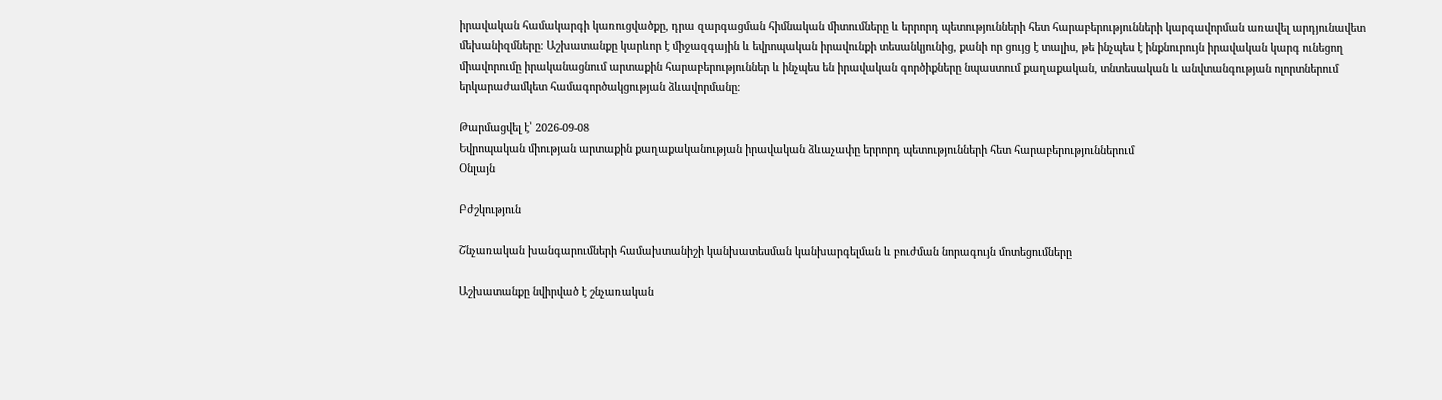իրավական համակարգի կառուցվածքը, դրա զարգացման հիմնական միտումները և երրորդ պետությունների հետ հարաբերությունների կարգավորման առավել արդյունավետ մեխանիզմները։ Աշխատանքը կարևոր է միջազգային և եվրոպական իրավունքի տեսանկյունից, քանի որ ցույց է տալիս, թե ինչպես է ինքնուրույն իրավական կարգ ունեցող միավորումը իրականացնում արտաքին հարաբերություններ և ինչպես են իրավական գործիքները նպաստում քաղաքական, տնտեսական և անվտանգության ոլորտներում երկարաժամկետ համագործակցության ձևավորմանը։

Թարմացվել է՝ 2026-09-08
Եվրոպական միության արտաքին քաղաքականության իրավական ձևաչափը երրորդ պետությունների հետ հարաբերություններում
Օնլայն

Բժշկություն

Շնչառական խանգարումների համախտանիշի կանխատեսման կանխարգելման և բուժման նորագույն մոտեցումները

Աշխատանքը նվիրված է շնչառական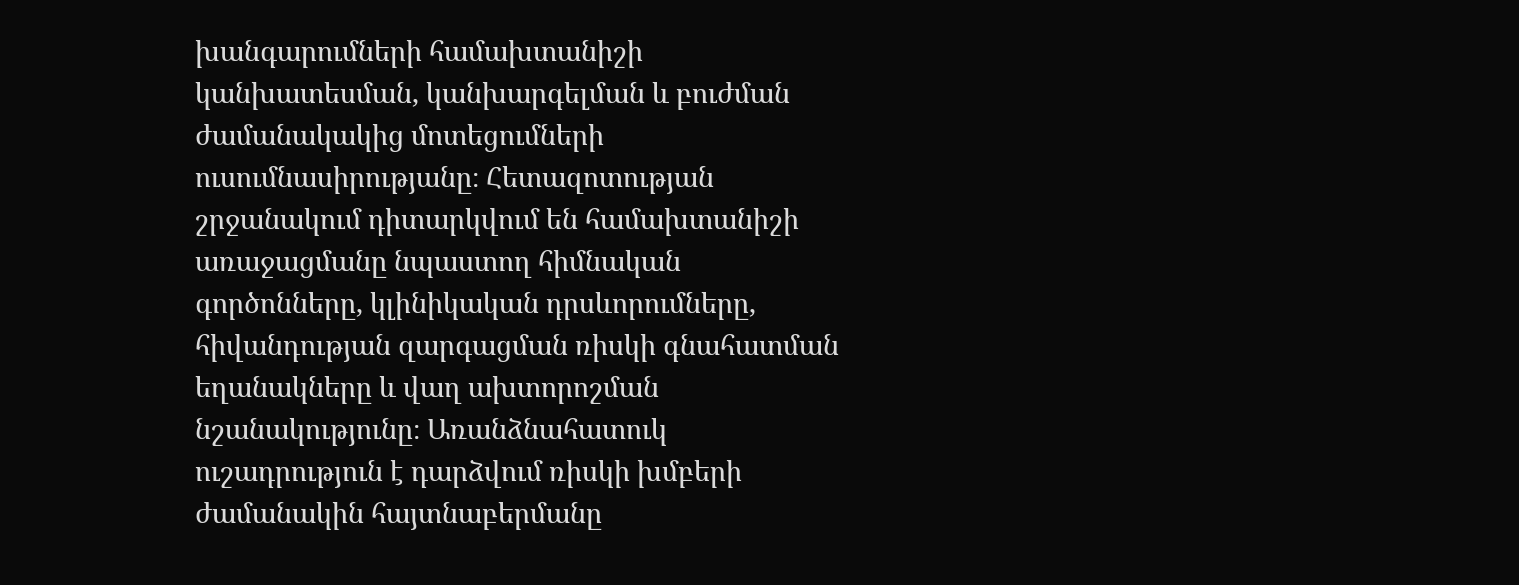խանգարումների համախտանիշի կանխատեսման, կանխարգելման և բուժման ժամանակակից մոտեցումների ուսումնասիրությանը։ Հետազոտության շրջանակում դիտարկվում են համախտանիշի առաջացմանը նպաստող հիմնական գործոնները, կլինիկական դրսևորումները, հիվանդության զարգացման ռիսկի գնահատման եղանակները և վաղ ախտորոշման նշանակությունը։ Առանձնահատուկ ուշադրություն է դարձվում ռիսկի խմբերի ժամանակին հայտնաբերմանը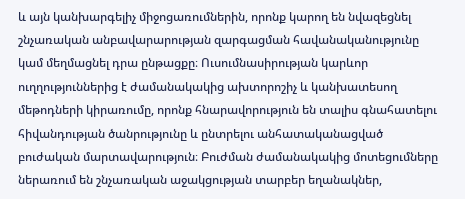և այն կանխարգելիչ միջոցառումներին, որոնք կարող են նվազեցնել շնչառական անբավարարության զարգացման հավանականությունը կամ մեղմացնել դրա ընթացքը։ Ուսումնասիրության կարևոր ուղղություններից է ժամանակակից ախտորոշիչ և կանխատեսող մեթոդների կիրառումը, որոնք հնարավորություն են տալիս գնահատելու հիվանդության ծանրությունը և ընտրելու անհատականացված բուժական մարտավարություն։ Բուժման ժամանակակից մոտեցումները ներառում են շնչառական աջակցության տարբեր եղանակներ,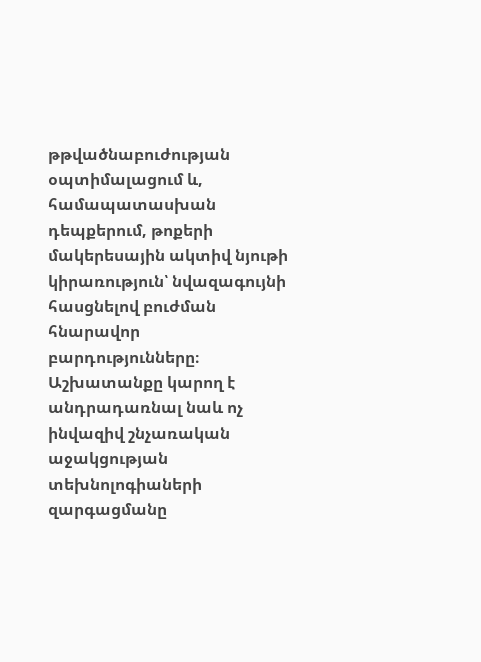թթվածնաբուժության օպտիմալացում և, համապատասխան դեպքերում, թոքերի մակերեսային ակտիվ նյութի կիրառություն՝ նվազագույնի հասցնելով բուժման հնարավոր բարդությունները։ Աշխատանքը կարող է անդրադառնալ նաև ոչ ինվազիվ շնչառական աջակցության տեխնոլոգիաների զարգացմանը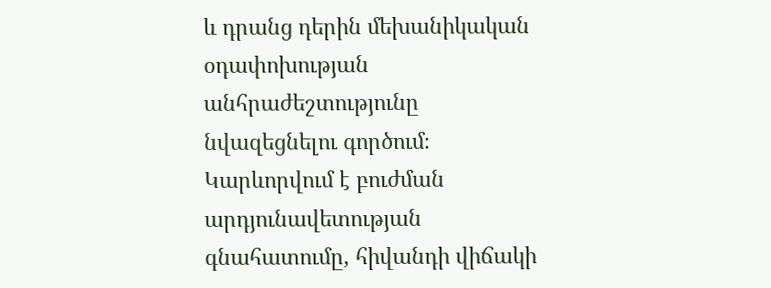և դրանց դերին մեխանիկական օդափոխության անհրաժեշտությունը նվազեցնելու գործում։ Կարևորվում է բուժման արդյունավետության գնահատումը, հիվանդի վիճակի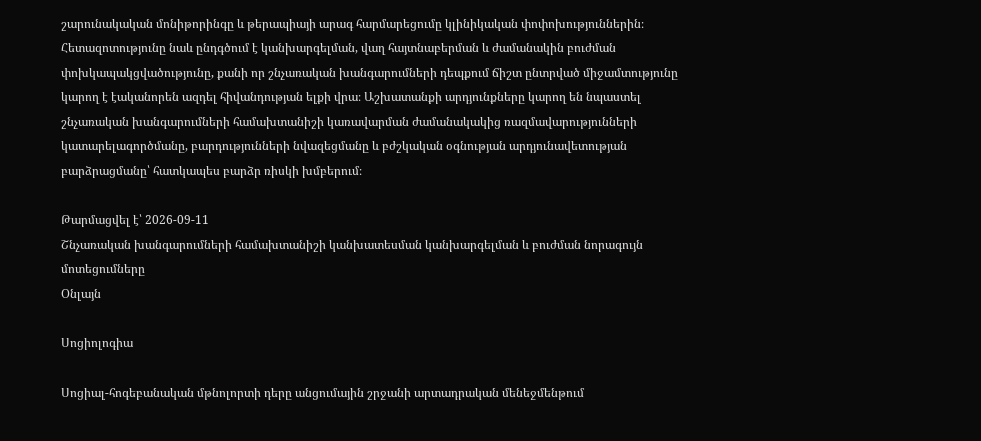շարունակական մոնիթորինգը և թերապիայի արագ հարմարեցումը կլինիկական փոփոխություններին։ Հետազոտությունը նաև ընդգծում է կանխարգելման, վաղ հայտնաբերման և ժամանակին բուժման փոխկապակցվածությունը, քանի որ շնչառական խանգարումների դեպքում ճիշտ ընտրված միջամտությունը կարող է էականորեն ազդել հիվանդության ելքի վրա։ Աշխատանքի արդյունքները կարող են նպաստել շնչառական խանգարումների համախտանիշի կառավարման ժամանակակից ռազմավարությունների կատարելագործմանը, բարդությունների նվազեցմանը և բժշկական օգնության արդյունավետության բարձրացմանը՝ հատկապես բարձր ռիսկի խմբերում։

Թարմացվել է՝ 2026-09-11
Շնչառական խանգարումների համախտանիշի կանխատեսման կանխարգելման և բուժման նորագույն մոտեցումները
Օնլայն

Սոցիոլոգիա

Սոցիալ-հոգեբանական մթնոլորտի դերը անցումային շրջանի արտադրական մենեջմենթում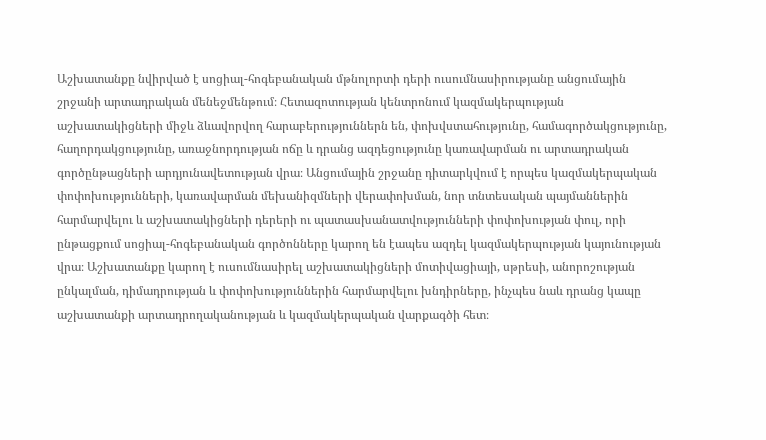Աշխատանքը նվիրված է սոցիալ-հոգեբանական մթնոլորտի դերի ուսումնասիրությանը անցումային շրջանի արտադրական մենեջմենթում։ Հետազոտության կենտրոնում կազմակերպության աշխատակիցների միջև ձևավորվող հարաբերություններն են, փոխվստահությունը, համագործակցությունը, հաղորդակցությունը, առաջնորդության ոճը և դրանց ազդեցությունը կառավարման ու արտադրական գործընթացների արդյունավետության վրա։ Անցումային շրջանը դիտարկվում է որպես կազմակերպական փոփոխությունների, կառավարման մեխանիզմների վերափոխման, նոր տնտեսական պայմաններին հարմարվելու և աշխատակիցների դերերի ու պատասխանատվությունների փոփոխության փուլ, որի ընթացքում սոցիալ-հոգեբանական գործոնները կարող են էապես ազդել կազմակերպության կայունության վրա։ Աշխատանքը կարող է ուսումնասիրել աշխատակիցների մոտիվացիայի, սթրեսի, անորոշության ընկալման, դիմադրության և փոփոխություններին հարմարվելու խնդիրները, ինչպես նաև դրանց կապը աշխատանքի արտադրողականության և կազմակերպական վարքագծի հետ։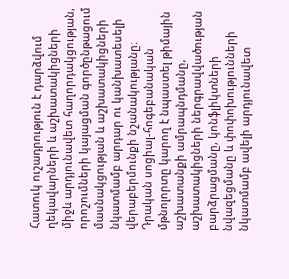Հատուկ ուշադրություն է դարձվում ղեկավարների և աշխատակիցների միջև արդյունավետ հաղորդակցության, որոշումների կայացման գործընթացում մասնակցության և աշխատակիցների նկատմամբ արդար ու կանխատեսելի վերաբերմունքի նշանակությանը։ Դրական սոցիալ-հոգեբանական մթնոլորտը կարող է նպաստել թիմային աշխատանքի ամրապնդմանը, աշխատակիցների ներգրավվածության բարձրացմանը, կոնֆլիկտների նվազեցմանը և փոփոխությունների նկատմամբ ավելի արդյունավետ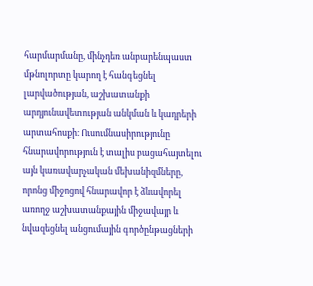հարմարմանը, մինչդեռ անբարենպաստ մթնոլորտը կարող է հանգեցնել լարվածության, աշխատանքի արդյունավետության անկման և կադրերի արտահոսքի։ Ուսումնասիրությունը հնարավորություն է տալիս բացահայտելու այն կառավարչական մեխանիզմները, որոնց միջոցով հնարավոր է ձևավորել առողջ աշխատանքային միջավայր և նվազեցնել անցումային գործընթացների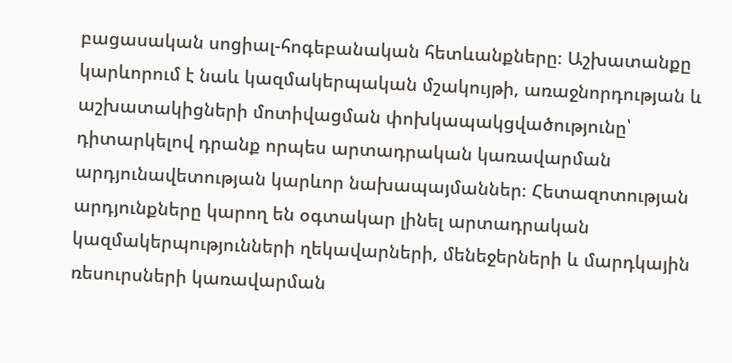բացասական սոցիալ-հոգեբանական հետևանքները։ Աշխատանքը կարևորում է նաև կազմակերպական մշակույթի, առաջնորդության և աշխատակիցների մոտիվացման փոխկապակցվածությունը՝ դիտարկելով դրանք որպես արտադրական կառավարման արդյունավետության կարևոր նախապայմաններ։ Հետազոտության արդյունքները կարող են օգտակար լինել արտադրական կազմակերպությունների ղեկավարների, մենեջերների և մարդկային ռեսուրսների կառավարման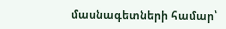մասնագետների համար՝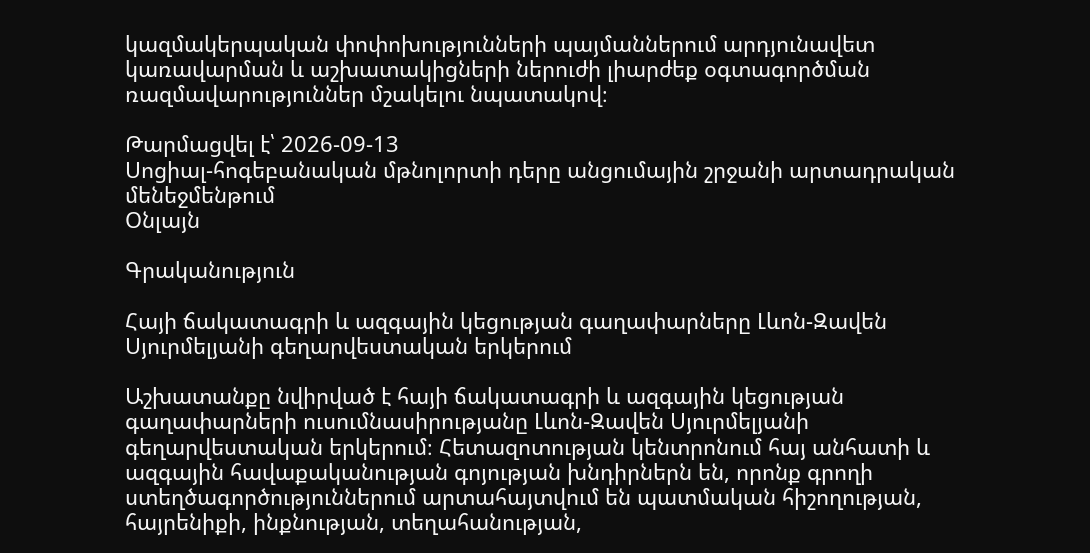կազմակերպական փոփոխությունների պայմաններում արդյունավետ կառավարման և աշխատակիցների ներուժի լիարժեք օգտագործման ռազմավարություններ մշակելու նպատակով։

Թարմացվել է՝ 2026-09-13
Սոցիալ-հոգեբանական մթնոլորտի դերը անցումային շրջանի արտադրական մենեջմենթում
Օնլայն

Գրականություն

Հայի ճակատագրի և ազգային կեցության գաղափարները Լևոն-Զավեն Սյուրմելյանի գեղարվեստական երկերում

Աշխատանքը նվիրված է հայի ճակատագրի և ազգային կեցության գաղափարների ուսումնասիրությանը Լևոն-Զավեն Սյուրմելյանի գեղարվեստական երկերում։ Հետազոտության կենտրոնում հայ անհատի և ազգային հավաքականության գոյության խնդիրներն են, որոնք գրողի ստեղծագործություններում արտահայտվում են պատմական հիշողության, հայրենիքի, ինքնության, տեղահանության,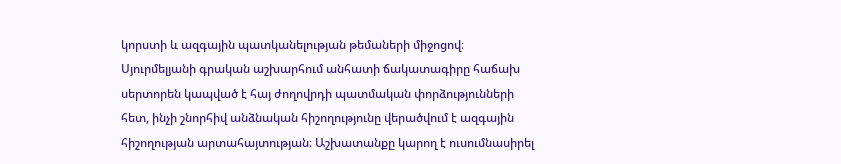կորստի և ազգային պատկանելության թեմաների միջոցով։ Սյուրմելյանի գրական աշխարհում անհատի ճակատագիրը հաճախ սերտորեն կապված է հայ ժողովրդի պատմական փորձությունների հետ, ինչի շնորհիվ անձնական հիշողությունը վերածվում է ազգային հիշողության արտահայտության։ Աշխատանքը կարող է ուսումնասիրել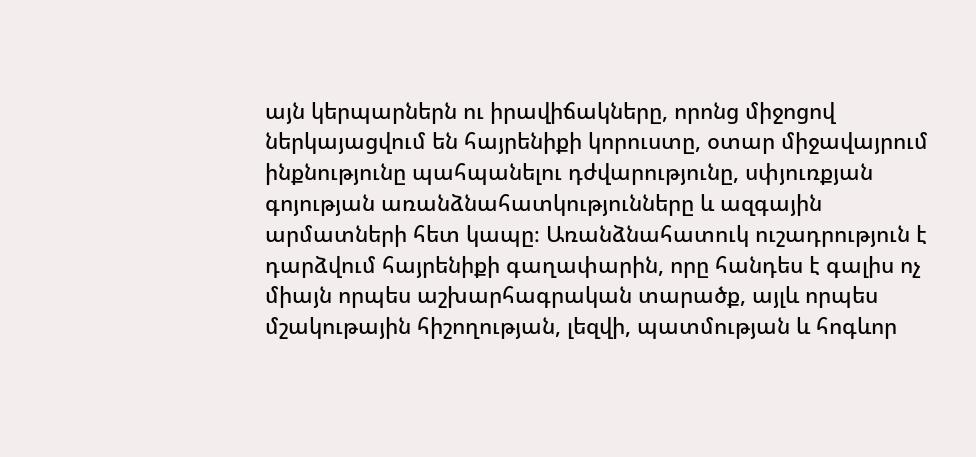այն կերպարներն ու իրավիճակները, որոնց միջոցով ներկայացվում են հայրենիքի կորուստը, օտար միջավայրում ինքնությունը պահպանելու դժվարությունը, սփյուռքյան գոյության առանձնահատկությունները և ազգային արմատների հետ կապը։ Առանձնահատուկ ուշադրություն է դարձվում հայրենիքի գաղափարին, որը հանդես է գալիս ոչ միայն որպես աշխարհագրական տարածք, այլև որպես մշակութային հիշողության, լեզվի, պատմության և հոգևոր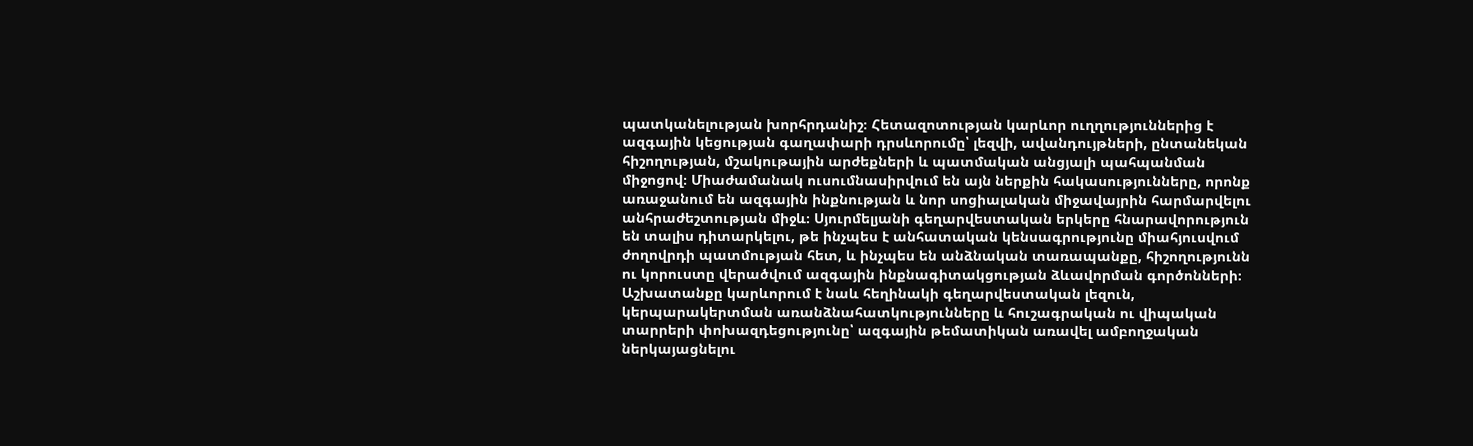պատկանելության խորհրդանիշ։ Հետազոտության կարևոր ուղղություններից է ազգային կեցության գաղափարի դրսևորումը՝ լեզվի, ավանդույթների, ընտանեկան հիշողության, մշակութային արժեքների և պատմական անցյալի պահպանման միջոցով։ Միաժամանակ ուսումնասիրվում են այն ներքին հակասությունները, որոնք առաջանում են ազգային ինքնության և նոր սոցիալական միջավայրին հարմարվելու անհրաժեշտության միջև։ Սյուրմելյանի գեղարվեստական երկերը հնարավորություն են տալիս դիտարկելու, թե ինչպես է անհատական կենսագրությունը միահյուսվում ժողովրդի պատմության հետ, և ինչպես են անձնական տառապանքը, հիշողությունն ու կորուստը վերածվում ազգային ինքնագիտակցության ձևավորման գործոնների։ Աշխատանքը կարևորում է նաև հեղինակի գեղարվեստական լեզուն, կերպարակերտման առանձնահատկությունները և հուշագրական ու վիպական տարրերի փոխազդեցությունը՝ ազգային թեմատիկան առավել ամբողջական ներկայացնելու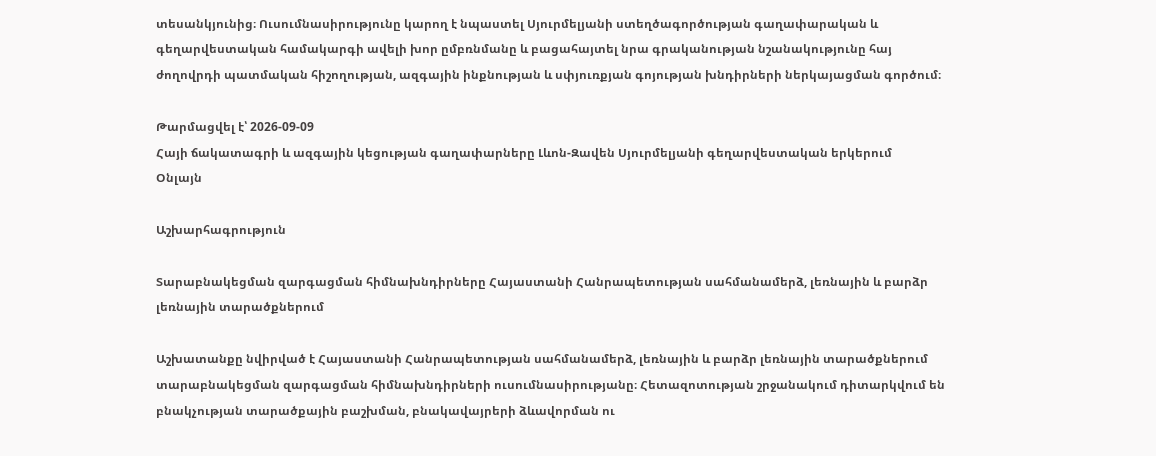տեսանկյունից։ Ուսումնասիրությունը կարող է նպաստել Սյուրմելյանի ստեղծագործության գաղափարական և գեղարվեստական համակարգի ավելի խոր ըմբռնմանը և բացահայտել նրա գրականության նշանակությունը հայ ժողովրդի պատմական հիշողության, ազգային ինքնության և սփյուռքյան գոյության խնդիրների ներկայացման գործում։

Թարմացվել է՝ 2026-09-09
Հայի ճակատագրի և ազգային կեցության գաղափարները Լևոն-Զավեն Սյուրմելյանի գեղարվեստական երկերում
Օնլայն

Աշխարհագրություն

Տարաբնակեցման զարգացման հիմնախնդիրները Հայաստանի Հանրապետության սահմանամերձ, լեռնային և բարձր լեռնային տարածքներում

Աշխատանքը նվիրված է Հայաստանի Հանրապետության սահմանամերձ, լեռնային և բարձր լեռնային տարածքներում տարաբնակեցման զարգացման հիմնախնդիրների ուսումնասիրությանը։ Հետազոտության շրջանակում դիտարկվում են բնակչության տարածքային բաշխման, բնակավայրերի ձևավորման ու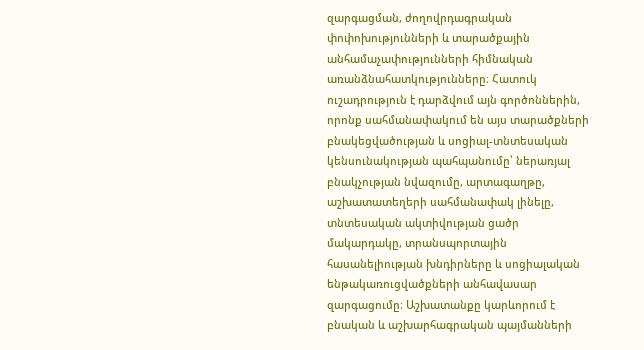զարգացման, ժողովրդագրական փոփոխությունների և տարածքային անհամաչափությունների հիմնական առանձնահատկությունները։ Հատուկ ուշադրություն է դարձվում այն գործոններին, որոնք սահմանափակում են այս տարածքների բնակեցվածության և սոցիալ-տնտեսական կենսունակության պահպանումը՝ ներառյալ բնակչության նվազումը, արտագաղթը, աշխատատեղերի սահմանափակ լինելը, տնտեսական ակտիվության ցածր մակարդակը, տրանսպորտային հասանելիության խնդիրները և սոցիալական ենթակառուցվածքների անհավասար զարգացումը։ Աշխատանքը կարևորում է բնական և աշխարհագրական պայմանների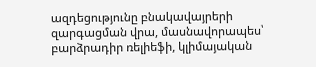ազդեցությունը բնակավայրերի զարգացման վրա, մասնավորապես՝ բարձրադիր ռելիեֆի, կլիմայական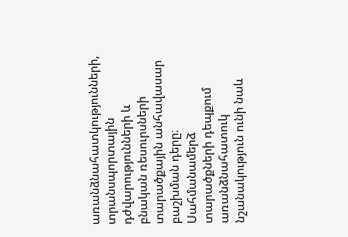առանձնահատկությունների, տրանսպորտային դժվարությունների և բնական ռեսուրսների տարածքային անհավասար բաշխման դերը։ Սահմանամերձ տարածքների դեպքում առանձնահատուկ նշանակություն ունի նաև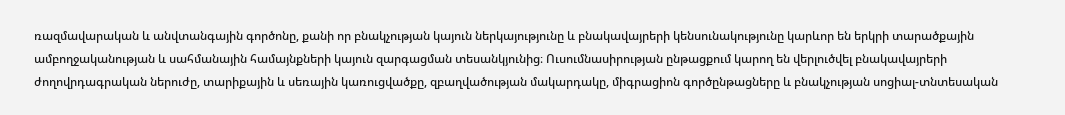ռազմավարական և անվտանգային գործոնը, քանի որ բնակչության կայուն ներկայությունը և բնակավայրերի կենսունակությունը կարևոր են երկրի տարածքային ամբողջականության և սահմանային համայնքների կայուն զարգացման տեսանկյունից։ Ուսումնասիրության ընթացքում կարող են վերլուծվել բնակավայրերի ժողովրդագրական ներուժը, տարիքային և սեռային կառուցվածքը, զբաղվածության մակարդակը, միգրացիոն գործընթացները և բնակչության սոցիալ-տնտեսական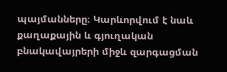պայմանները։ Կարևորվում է նաև քաղաքային և գյուղական բնակավայրերի միջև զարգացման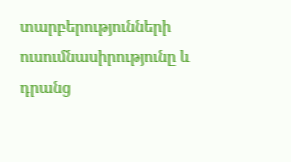տարբերությունների ուսումնասիրությունը և դրանց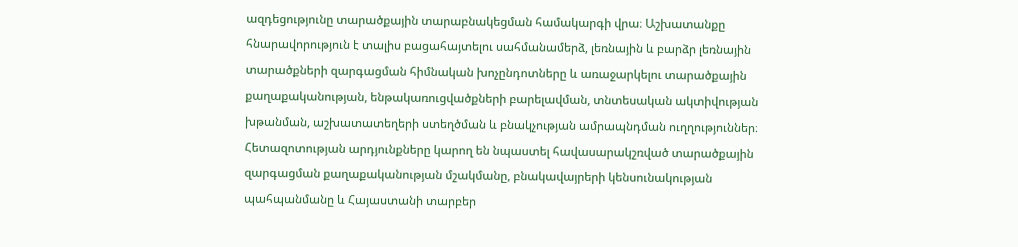ազդեցությունը տարածքային տարաբնակեցման համակարգի վրա։ Աշխատանքը հնարավորություն է տալիս բացահայտելու սահմանամերձ, լեռնային և բարձր լեռնային տարածքների զարգացման հիմնական խոչընդոտները և առաջարկելու տարածքային քաղաքականության, ենթակառուցվածքների բարելավման, տնտեսական ակտիվության խթանման, աշխատատեղերի ստեղծման և բնակչության ամրապնդման ուղղություններ։ Հետազոտության արդյունքները կարող են նպաստել հավասարակշռված տարածքային զարգացման քաղաքականության մշակմանը, բնակավայրերի կենսունակության պահպանմանը և Հայաստանի տարբեր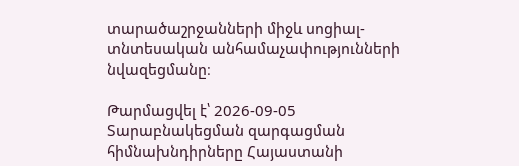տարածաշրջանների միջև սոցիալ-տնտեսական անհամաչափությունների նվազեցմանը։

Թարմացվել է՝ 2026-09-05
Տարաբնակեցման զարգացման հիմնախնդիրները Հայաստանի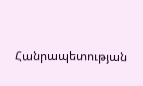Հանրապետության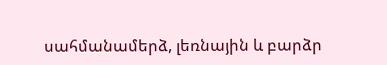սահմանամերձ, լեռնային և բարձր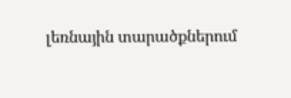լեռնային տարածքներում